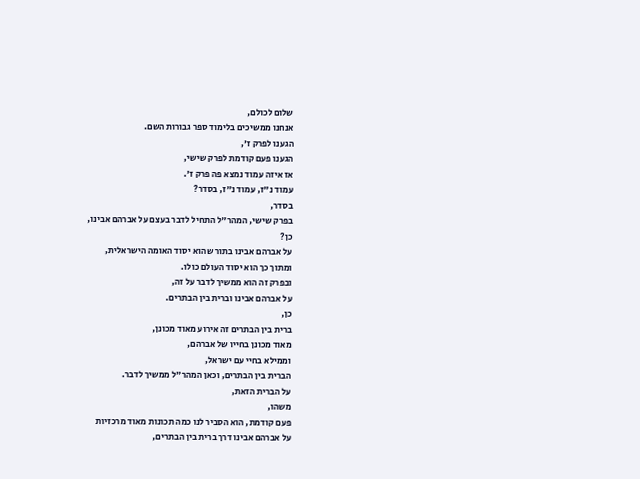שלום לכולם,
אנחנו ממשיכים בלימוד ספר גבורות השם.
הגענו לפרק ז',
הגענו פעם קודמת לפרק שישי,
אז איזה עמוד נמצא פה פרק ז'.
עמוד נ"ז, עמוד נ"ז, בסדר?
בסדר,
בפרק שישי, המהר"ל התחיל לדבר בעצם על אברהם אבינו,
כן?
על אברהם אבינו בתור שהוא יסוד האומה הישראלית,
ומתוך כך הוא יסוד העולם כולו.
ובפרק זה הוא ממשיך לדבר על זה,
על אברהם אבינו וברית בין הבתרים.
כן,
ברית בין הבתרים זה אירוע מאוד מכונן,
מאוד מכונן בחייו של אברהם,
וממילא בחיי עם ישראל,
הברית בין הבתרים, וכאן המהר"ל ממשיך לדבר.
על הברית הזאת,
משהו,
פעם קודמת, הוא הסביר לנו כמה תכונות מאוד מרכזיות
על אברהם אבינו דרך ברית בין הבתרים,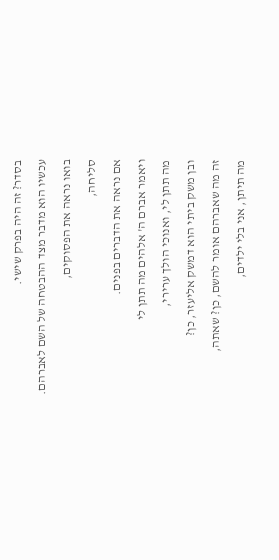בסדר? זה היה בפרק שישי.
עכשיו הוא מדבר מצד ההבטחה של השם לאברהם.
בואו נראה את הפסוקים,
סליחה,
אם נראה את הדברים בפנים.
ויאמר אברם ה' אלהים מה תתן לי
מה תתן לי, ואנוכי הולך ערירי,
ובן משק ביתי הוא דמשק אליעזר, כן?
זה מה שאברהם אומר להשם, כן? שאתה,
מה תיתן, אני בלי ילדים,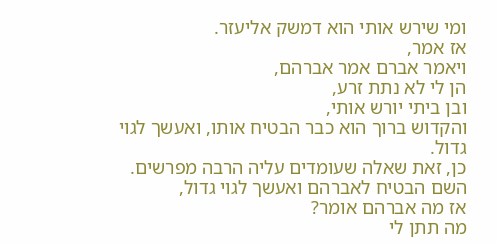ומי שירש אותי הוא דמשק אליעזר.
אז אמר,
ויאמר אברם אמר אברהם,
הן לי לא נתת זרע,
ובן ביתי יורש אותי,
והקדוש ברוך הוא כבר הבטיח אותו, ואעשך לגוי גדול.
כן, זאת שאלה שעומדים עליה הרבה מפרשים.
השם הבטיח לאברהם ואעשך לגוי גדול,
אז מה אברהם אומר?
מה תתן לי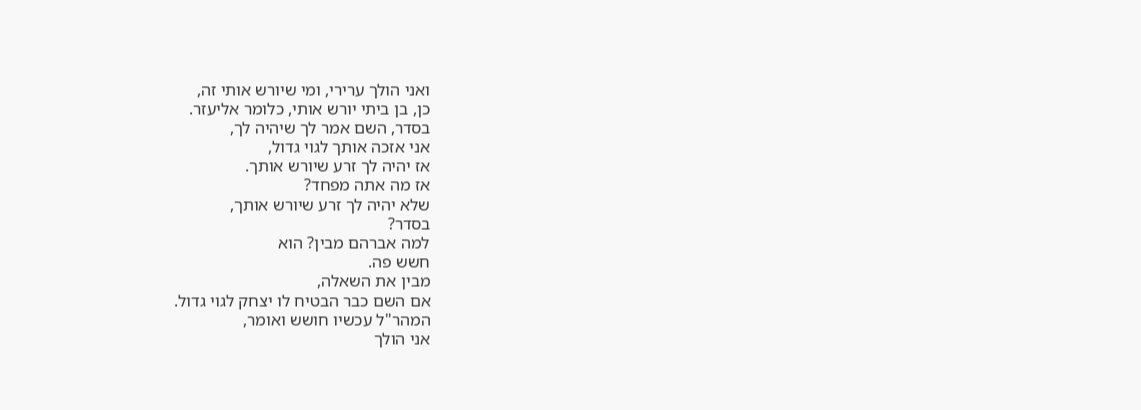ואני הולך ערירי, ומי שיורש אותי זה,
כן, בן ביתי יורש אותי, כלומר אליעזר.
בסדר, השם אמר לך שיהיה לך,
אני אזכה אותך לגוי גדול,
אז יהיה לך זרע שיורש אותך.
אז מה אתה מפחד?
שלא יהיה לך זרע שיורש אותך,
בסדר?
למה אברהם מבין? הוא
חשש פה.
מבין את השאלה,
אם השם כבר הבטיח לו יצחק לגוי גדול.
המהר"ל עכשיו חושש ואומר,
אני הולך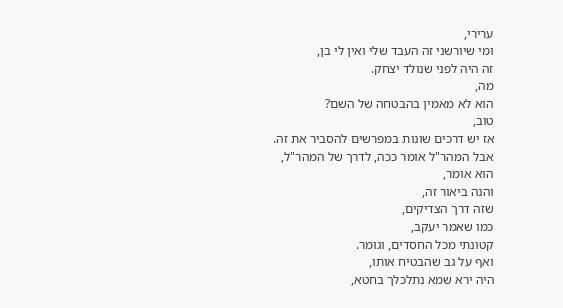ערירי,
ומי שיורשני זה העבד שלי ואין לי בן,
זה היה לפני שנולד יצחק.
מה,
הוא לא מאמין בהבטחה של השם?
טוב,
אז יש דרכים שונות במפרשים להסביר את זה.
אבל המהר"ל אומר ככה, לדרך של המהר"ל,
הוא אומר,
והנה ביאור זה,
שזה דרך הצדיקים,
כמו שאמר יעקב,
קטונתי מכל החסדים, וגומר.
ואף על גב שהבטיח אותו,
היה ירא שמא נתלכלך בחטא,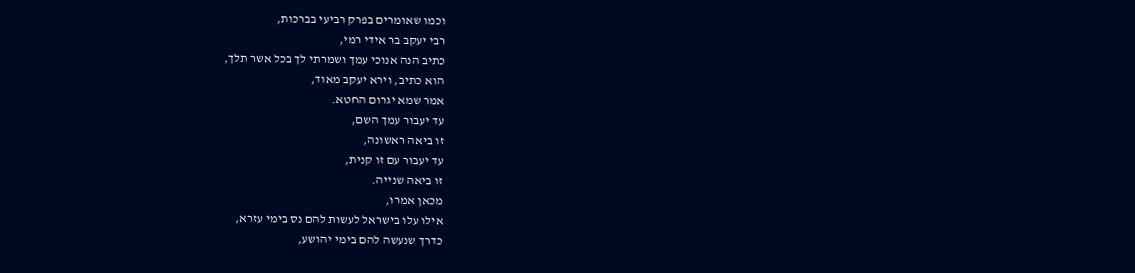וכמו שאומרים בפרק רביעי בברכות,
רבי יעקב בר אידי רמי,
כתיב הנה אנוכי עמך ושמרתי לך בכל אשר תלך,
הוא כתיב, וירא יעקב מאוד,
אמר שמא יגרום החטא.
עד יעבור עמך השם,
זו ביאה ראשונה,
עד יעבור עם זו קנית,
זו ביאה שנייה.
מכאן אמרו,
אילו עלו בישראל לעשות להם נס בימי עזרא,
כדרך שנעשה להם בימי יהושע,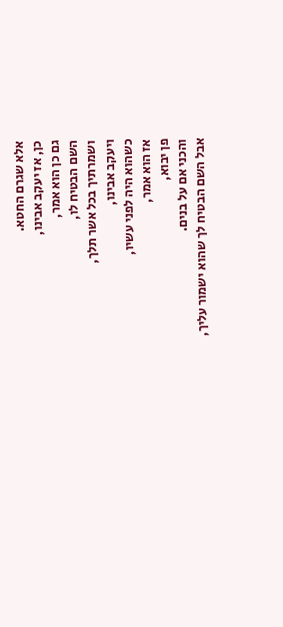אלא שגרם החטא.
כן, אז יעקב אבינו,
גם כן הוא אמר,
השם הבטיח לו,
ושמרתיך בכל אשר תלך,
ויעקב אבינו,
כשהוא היה לפני עשיו,
אז הוא אמר,
פן יבוא,
והכני אם על בנים.
אבל השם הבטיח לך שהוא ישמור עליך,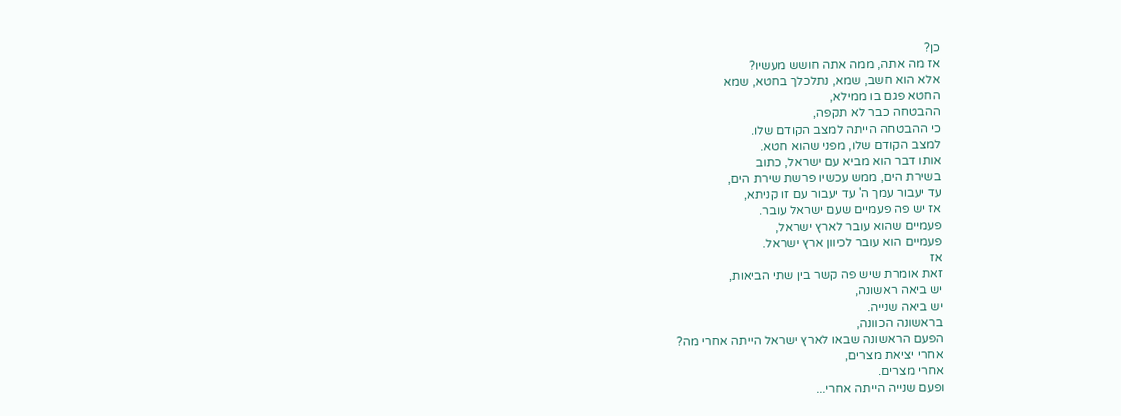כן?
אז מה אתה, ממה אתה חושש מעשיו?
אלא הוא חשב, שמא, נתלכלך בחטא, שמא
החטא פגם בו ממילא,
ההבטחה כבר לא תקפה,
כי ההבטחה הייתה למצב הקודם שלו.
למצב הקודם שלו, מפני שהוא חטא.
אותו דבר הוא מביא עם ישראל, כתוב
בשירת הים, ממש עכשיו פרשת שירת הים,
עד יעבור עמך ה' עד יעבור עם זו קניתא,
אז יש פה פעמיים שעם ישראל עובר.
פעמיים שהוא עובר לארץ ישראל,
פעמיים הוא עובר לכיוון ארץ ישראל.
אז
זאת אומרת שיש פה קשר בין שתי הביאות,
יש ביאה ראשונה,
יש ביאה שנייה.
בראשונה הכוונה,
הפעם הראשונה שבאו לארץ ישראל הייתה אחרי מה?
אחרי יציאת מצרים,
אחרי מצרים.
ופעם שנייה הייתה אחרי...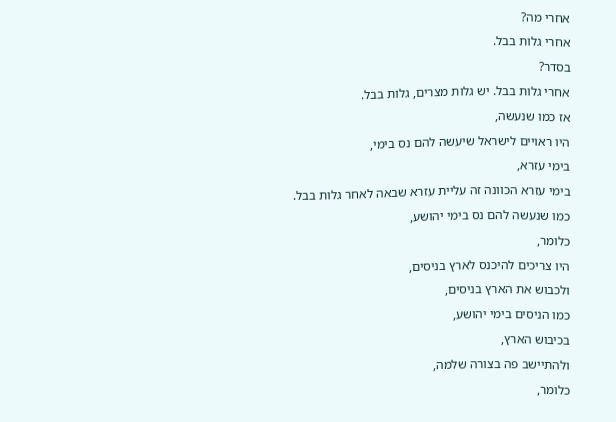אחרי מה?
אחרי גלות בבל.
בסדר?
אחרי גלות בבל. יש גלות מצרים, גלות בבל.
אז כמו שנעשה,
היו ראויים לישראל שיעשה להם נס בימי,
בימי עזרא,
בימי עזרא הכוונה זה עליית עזרא שבאה לאחר גלות בבל.
כמו שנעשה להם נס בימי יהושע,
כלומר,
היו צריכים להיכנס לארץ בניסים,
ולכבוש את הארץ בניסים,
כמו הניסים בימי יהושע,
בכיבוש הארץ,
ולהתיישב פה בצורה שלמה,
כלומר,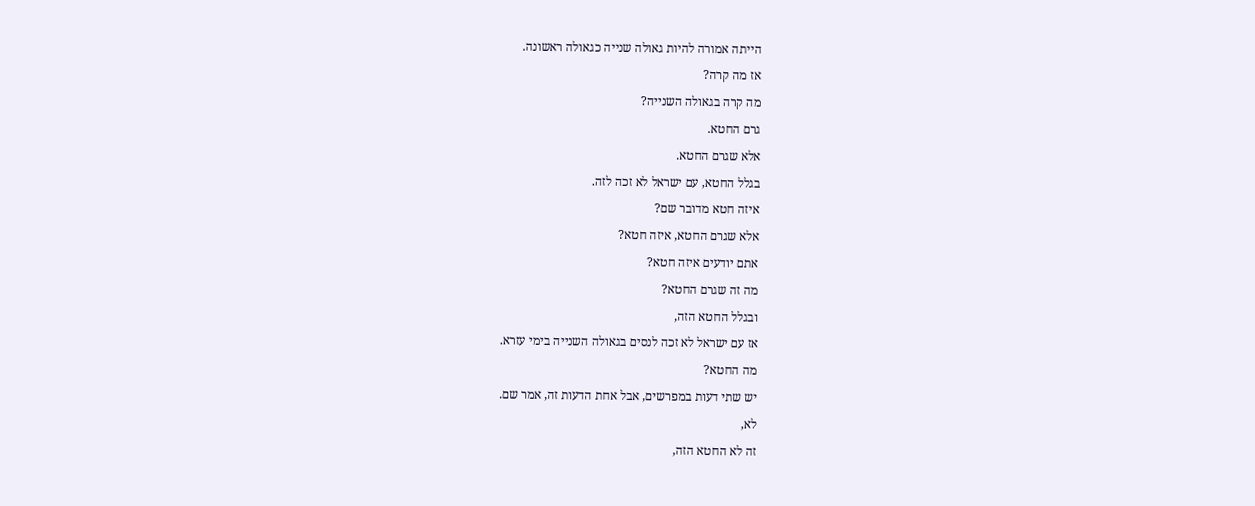הייתה אמורה להיות גאולה שנייה כגאולה ראשונה.
אז מה קרה?
מה קרה בגאולה השנייה?
גרם החטא.
אלא שגרם החטא.
בגלל החטא, עם ישראל לא זכה לזה.
איזה חטא מדובר שם?
אלא שגרם החטא, איזה חטא?
אתם יודעים איזה חטא?
מה זה שגרם החטא?
ובגלל החטא הזה,
אז עם ישראל לא זכה לנסים בגאולה השנייה בימי עזרא.
מה החטא?
יש שתי דעות במפרשים, אבל אחת הדעות זה, אמר שם.
לא,
זה לא החטא הזה,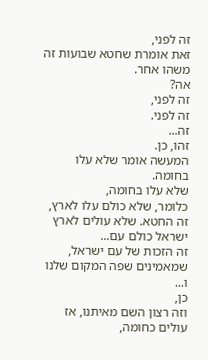זה לפני,
זאת אומרת שחטא שבועות זה משהו אחר.
אה?
זה לפני,
זה לפני.
זה...
זהו, כן.
המעשה אומר שלא עלו בחומה.
שלא עלו בחומה,
כלומר, שלא כולם עלו לארץ,
זה החטא. שלא עולים לארץ ישראל כולם עם...
זה הזכות של עם ישראל,
שמאמינים שפה המקום שלנו ו...
כן,
וזה רצון השם מאיתנו, אז עולים כחומה,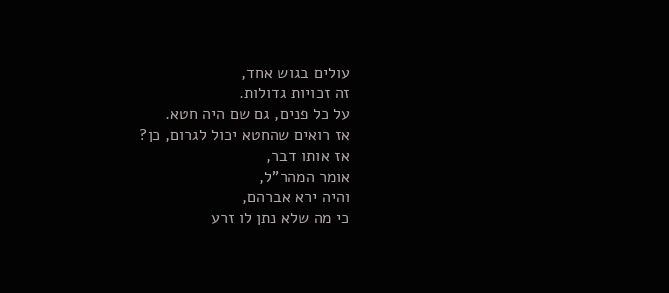עולים בגוש אחד,
זה זכויות גדולות.
על כל פנים, גם שם היה חטא.
אז רואים שהחטא יכול לגרום, כן?
אז אותו דבר,
אומר המהר"ל,
והיה ירא אברהם,
כי מה שלא נתן לו זרע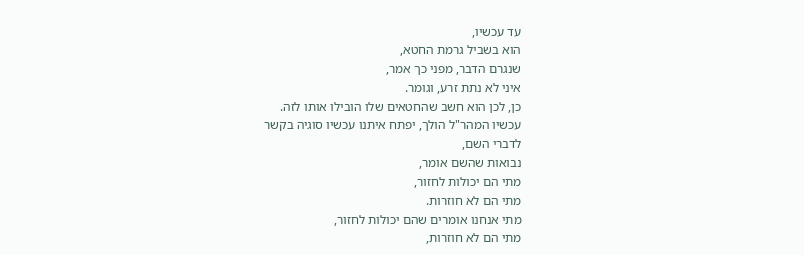עד עכשיו,
הוא בשביל גרמת החטא,
שנגרם הדבר, מפני כך אמר,
איני לא נתת זרע, וגומר.
כן, לכן הוא חשב שהחטאים שלו הובילו אותו לזה.
עכשיו המהר"ל הולך, יפתח איתנו עכשיו סוגיה בקשר
לדברי השם,
נבואות שהשם אומר,
מתי הם יכולות לחזור,
מתי הם לא חוזרות.
מתי אנחנו אומרים שהם יכולות לחזור,
מתי הם לא חוזרות,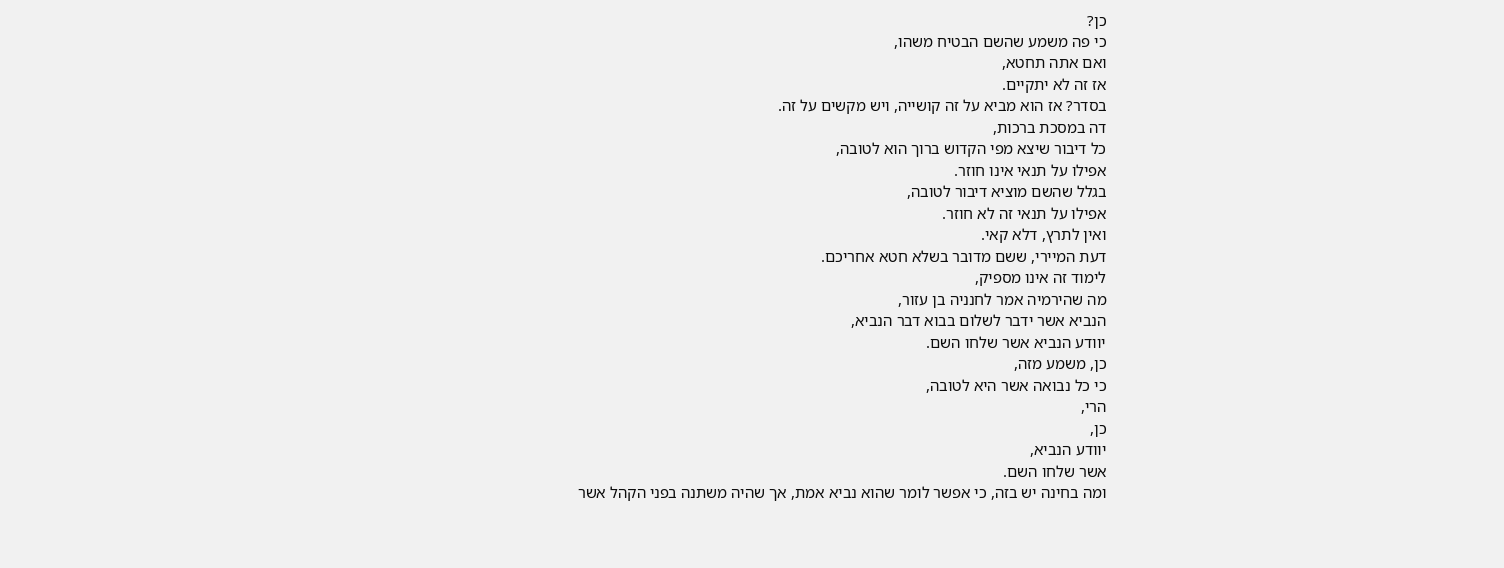כן?
כי פה משמע שהשם הבטיח משהו,
ואם אתה תחטא,
אז זה לא יתקיים.
בסדר? אז הוא מביא על זה קושייה, ויש מקשים על זה.
דה במסכת ברכות,
כל דיבור שיצא מפי הקדוש ברוך הוא לטובה,
אפילו על תנאי אינו חוזר.
בגלל שהשם מוציא דיבור לטובה,
אפילו על תנאי זה לא חוזר.
ואין לתרץ, דלא קאי.
דעת המיירי, ששם מדובר בשלא חטא אחריכם.
לימוד זה אינו מספיק,
מה שהירמיה אמר לחנניה בן עזור,
הנביא אשר ידבר לשלום בבוא דבר הנביא,
יוודע הנביא אשר שלחו השם.
כן, משמע מזה,
כי כל נבואה אשר היא לטובה,
הרי,
כן,
יוודע הנביא,
אשר שלחו השם.
ומה בחינה יש בזה, כי אפשר לומר שהוא נביא אמת, אך שהיה משתנה בפני הקהל אשר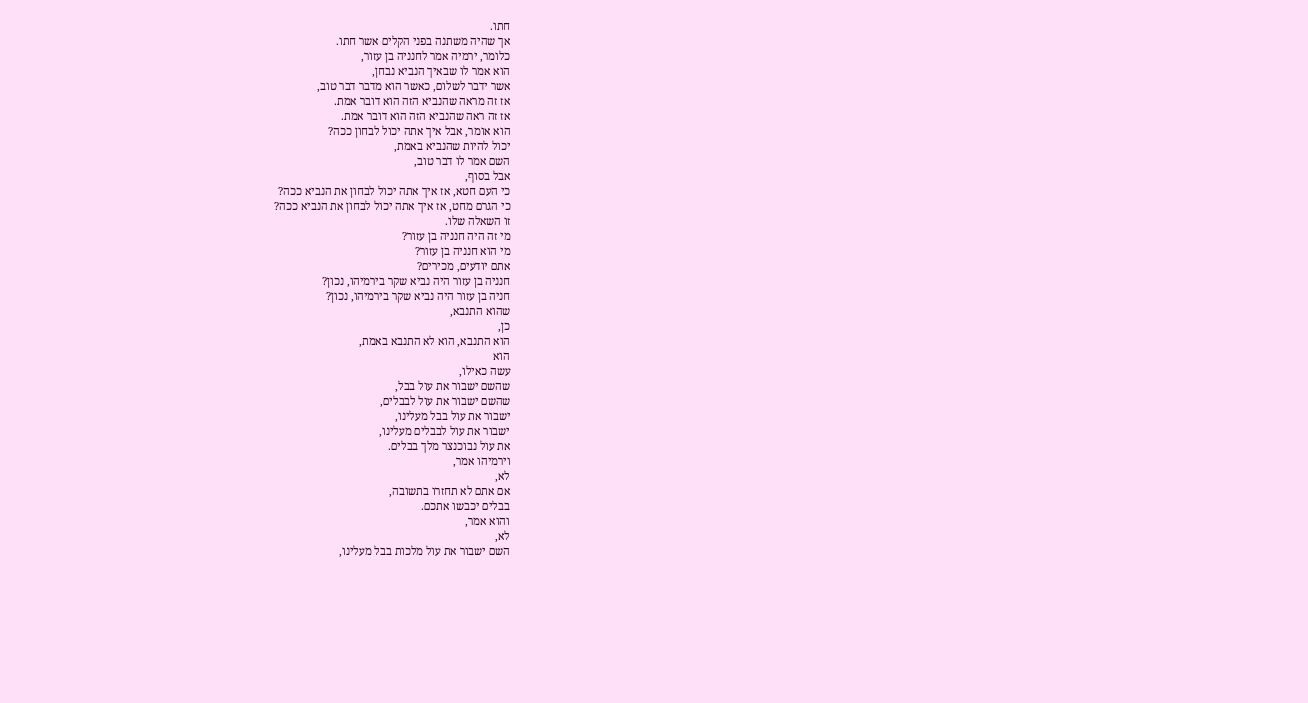חתו.
אך שהיה משתנה בפני הקלים אשר חתו.
כלומר, ירמיה אמר לחנניה בן עזור,
הוא אמר לו שבאיך הנביא נבחן,
אשר ידבר לשלום, כאשר הוא מדבר דבר טוב,
אז זה מראה שהנביא הזה הוא דובר אמת.
אז זה ראה שהנביא הזה הוא דובר אמת.
הוא אומר, אבל איך אתה יכול לבחון ככה?
יכול להיות שהנביא באמת,
השם אמר לו דבר טוב,
אבל בסוף,
כי העם חטא, אז איך אתה יכול לבחון את הנביא ככה?
כי הגרם מחט, אז איך אתה יכול לבחון את הנביא ככה?
זו השאלה שלו.
מי זה היה חנניה בן עזור?
מי הוא חנניה בן עזור?
אתם יודעים, מכירים?
חנניה בן עזור היה נביא שקר בירמיהו, נכון?
חניה בן עזור היה נביא שקר בירמיהו, נכון?
שהוא התנבא,
כן,
הוא התנבא, הוא לא התנבא באמת,
הוא
עשה כאילו,
שהשם ישבור את עול בבל,
שהשם ישבור את עול לבבלים,
ישבור את עול בבל מעלינו,
ישבור את עול לבבלים מעלינו,
את עול נבוכנצר מלך בבלים.
וירמיהו אמר,
לא,
אם אתם לא תחזרו בתשובה,
בבלים יכבשו אתכם.
והוא אמר,
לא,
השם ישבור את עול מלכות בבל מעלינו,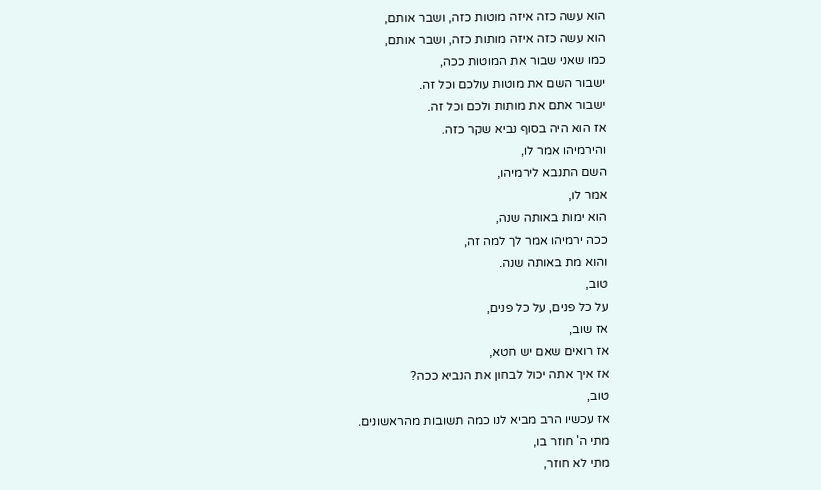הוא עשה כזה איזה מוטות כזה, ושבר אותם,
הוא עשה כזה איזה מותות כזה, ושבר אותם,
כמו שאני שבור את המוטות ככה,
ישבור השם את מוטות עולכם וכל זה.
ישבור אתם את מותות ולכם וכל זה.
אז הוא היה בסוף נביא שקר כזה.
והירמיהו אמר לו,
השם התנבא לירמיהו,
אמר לו,
הוא ימות באותה שנה,
ככה ירמיהו אמר לך למה זה,
והוא מת באותה שנה.
טוב,
על כל פנים, על כל פנים,
אז שוב,
אז רואים שאם יש חטא,
אז איך אתה יכול לבחון את הנביא ככה?
טוב,
אז עכשיו הרב מביא לנו כמה תשובות מהראשונים.
מתי ה' חוזר בו,
מתי לא חוזר,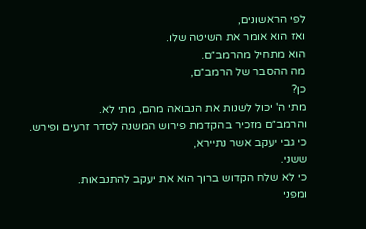לפי הראשונים,
ואז הוא אומר את השיטה שלו.
הוא מתחיל מהרמב״ם.
מה ההסבר של הרמב״ם,
כן?
מתי ה' יכול לשנות את הנבואה מהם, מתי לא.
והרמב״ם מזכיר בהקדמת פירוש המשנה לסדר זרעים ופירש.
כי גבי יעקב אשר נתיירא,
ששני.
כי לא שלח הקדוש ברוך הוא את יעקב להתנבאות.
ומפני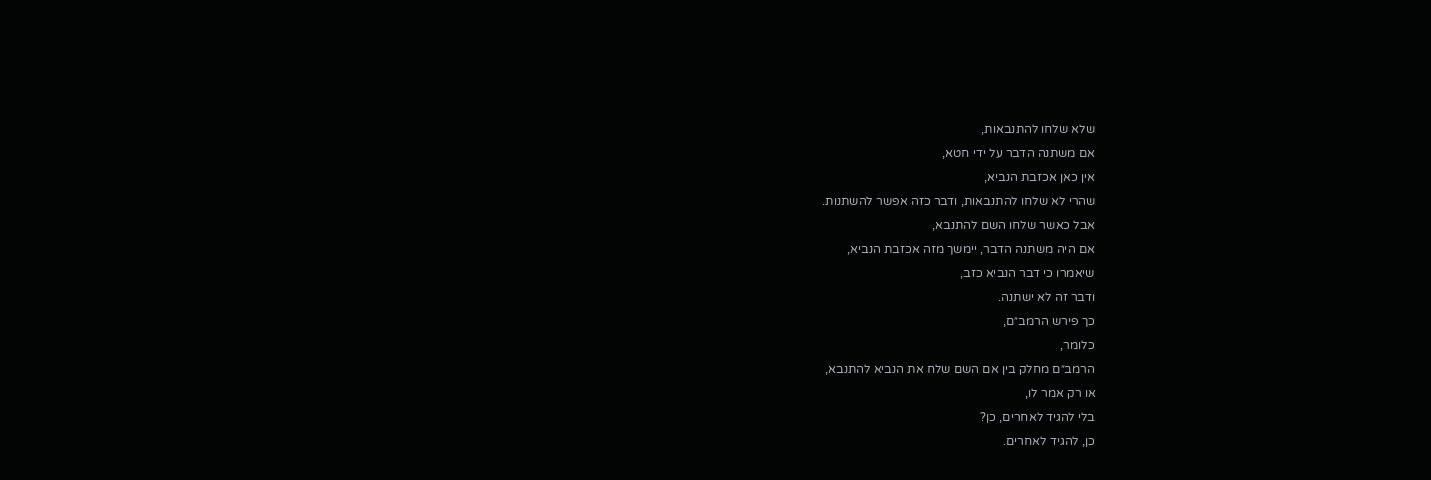שלא שלחו להתנבאות,
אם משתנה הדבר על ידי חטא,
אין כאן אכזבת הנביא,
שהרי לא שלחו להתנבאות, ודבר כזה אפשר להשתנות.
אבל כאשר שלחו השם להתנבא,
אם היה משתנה הדבר, יימשך מזה אכזבת הנביא,
שיאמרו כי דבר הנביא כזב,
ודבר זה לא ישתנה.
כך פירש הרמב״ם,
כלומר,
הרמב״ם מחלק בין אם השם שלח את הנביא להתנבא,
או רק אמר לו,
בלי להגיד לאחרים, כן?
כן, להגיד לאחרים.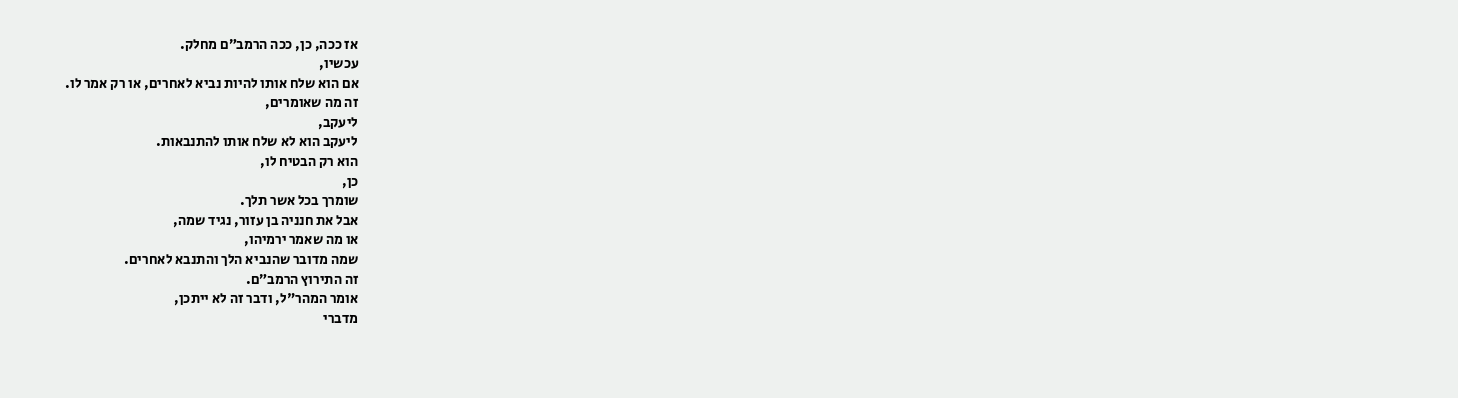אז ככה, כן, ככה הרמב״ם מחלק.
עכשיו,
אם הוא שלח אותו להיות נביא לאחרים, או רק אמר לו.
זה מה שאומרים,
ליעקב,
ליעקב הוא לא שלח אותו להתנבאות.
הוא רק הבטיח לו,
כן,
שומרך בכל אשר תלך.
אבל את חנניה בן עזור, נגיד שמה,
או מה שאמר ירמיהו,
שמה מדובר שהנביא הלך והתנבא לאחרים.
זה התירוץ הרמב״ם.
אומר המהר"ל, ודבר זה לא ייתכן,
מדברי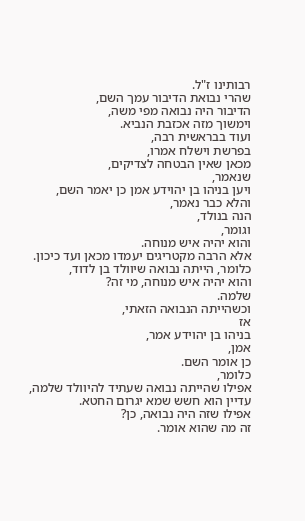רבותינו ז"ל.
שהרי נבואת הדיבור עמך השם,
הדיבור היה נבואה מפי משה,
וימשוך מזה אכזבת הנביא.
ועוד בבראשית רבה,
בפרשת וישלח אמרו,
מכאן שאין הבטחה לצדיקים,
שנאמר,
ויען בניהו בן יהוידע אמן כן יאמר השם,
והלא כבר נאמר,
הנה בנולד,
וגומר,
והוא יהיה איש מנוחה.
אלא הרבה מקטריגים יעמדו מכאן ועד כיכון.
כלומר, הייתה נבואה שיוולד בן לדוד,
והוא יהיה איש מנוחה, מי זה?
שלמה.
וכשהייתה הנבואה הזאתי,
אז
בניהו בן יהוידע אמר,
אמן,
כן אומר השם.
כלומר,
אפילו שהייתה נבואה שעתיד להיוולד שלמה,
עדיין הוא חשש שמא יגרום החטא.
אפילו שזה היה נבואה, כן?
זה מה שהוא אומר.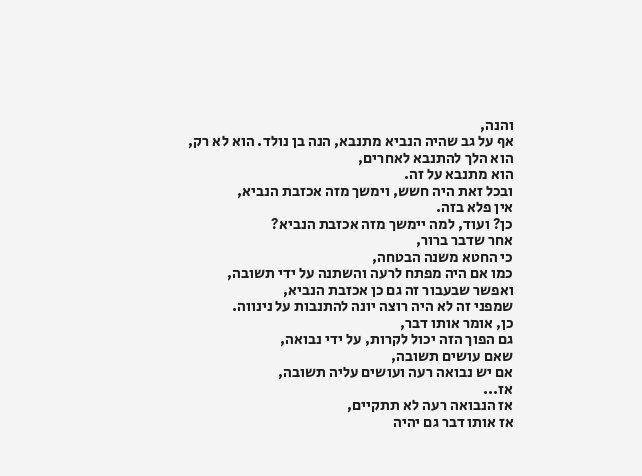והנה,
אף על גב שהיה הנביא מתנבא, הנה בן נולד. הוא לא רק,
הוא הלך להתנבא לאחרים,
הוא מתנבא על זה.
ובכל זאת היה חשש, וימשך מזה אכזבת הנביא,
אין פלא בזה.
כן? ועוד, למה יימשך מזה אכזבת הנביא?
אחר שדבר ברור,
כי החטא משנה הבטחה,
כמו אם היה מפתח לרעה והשתנה על ידי תשובה,
ואפשר שבעבור זה גם כן אכזבת הנביא,
שמפני זה לא היה רוצה יונה להתנבות על נינווה.
כן, אומר אותו דבר,
גם הפוך הזה יכול לקרות, על ידי נבואה,
שאם עושים תשובה,
אם יש נבואה רעה ועושים עליה תשובה,
אז...
אז הנבואה רעה לא תתקיים,
אז אותו דבר גם יהיה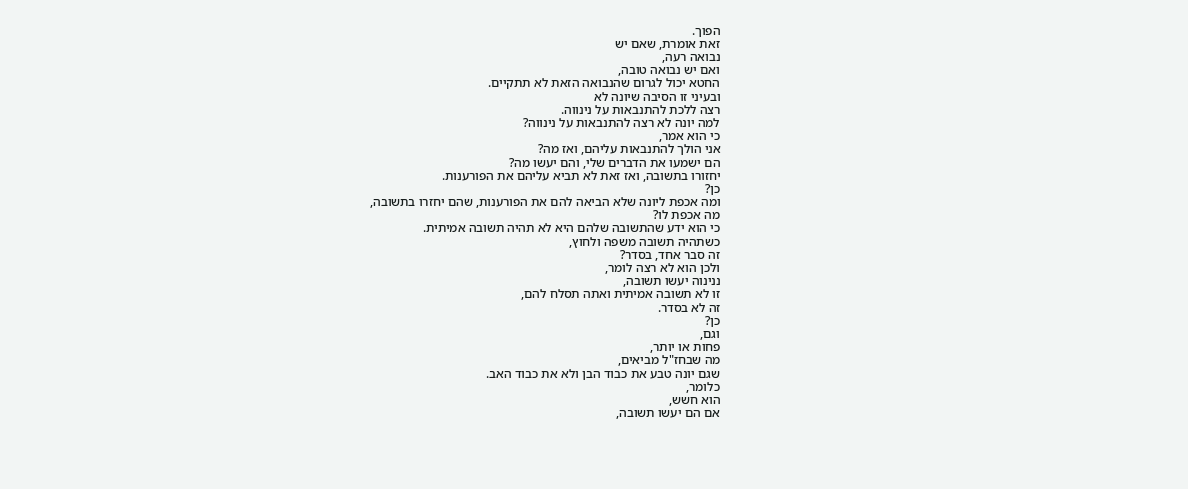הפוך.
זאת אומרת, שאם יש
נבואה רעה,
ואם יש נבואה טובה,
החטא יכול לגרום שהנבואה הזאת לא תתקיים.
ובעיני זו הסיבה שיונה לא
רצה ללכת להתנבאות על נינווה.
למה יונה לא רצה להתנבאות על נינווה?
כי הוא אמר,
אני הולך להתנבאות עליהם, ואז מה?
הם ישמעו את הדברים שלי, והם יעשו מה?
יחזורו בתשובה, ואז זאת לא תביא עליהם את הפורענות.
כן?
ומה אכפת ליונה שלא הביאה להם את הפורענות, שהם יחזרו בתשובה,
מה אכפת לו?
כי הוא ידע שהתשובה שלהם היא לא תהיה תשובה אמיתית.
כשתהיה תשובה משפה ולחוץ,
זה סבר אחד, בסדר?
ולכן הוא לא רצה לומר,
ננינוה יעשו תשובה,
זו לא תשובה אמיתית ואתה תסלח להם,
זה לא בסדר.
כן?
וגם,
פחות או יותר,
מה שבחז"ל מביאים,
שגם יונה טבע את כבוד הבן ולא את כבוד האב.
כלומר,
הוא חשש,
אם הם יעשו תשובה,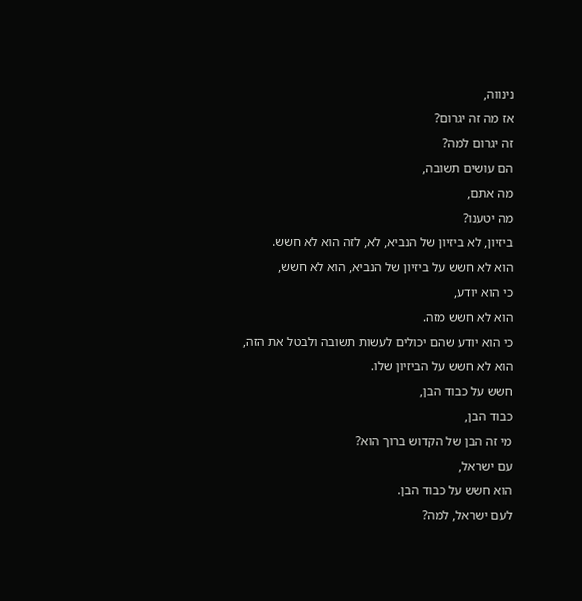נינווה,
אז מה זה יגרום?
זה יגרום למה?
הם עושים תשובה,
מה אתם,
מה יטענו?
ביזיון, לא ביזיון של הנביא, לא, לזה הוא לא חשש.
הוא לא חשש על ביזיון של הנביא, הוא לא חשש,
כי הוא יודע,
הוא לא חשש מזה.
כי הוא יודע שהם יכולים לעשות תשובה ולבטל את הזה,
הוא לא חשש על הביזיון שלו.
חשש על כבוד הבן,
כבוד הבן,
מי זה הבן של הקדוש ברוך הוא?
עם ישראל,
הוא חשש על כבוד הבן.
לעם ישראל, למה?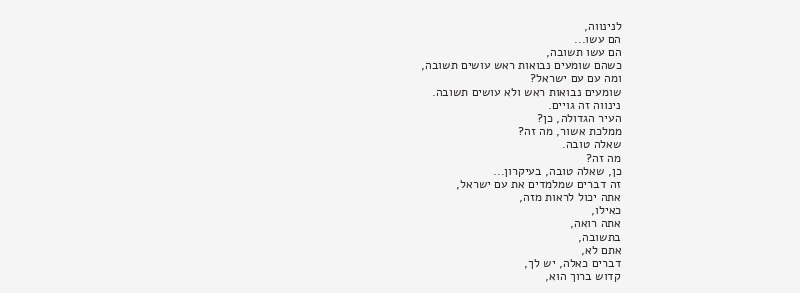לנינווה,
הם עשו...
הם עשו תשובה,
כשהם שומעים נבואות ראש עושים תשובה,
ומה עם עם ישראל?
שומעים נבואות ראש ולא עושים תשובה.
נינווה זה גויים.
העיר הגדולה, כן?
ממלכת אשור, מה זה?
שאלה טובה.
מה זה?
כן, שאלה טובה, בעיקרון...
זה דברים שמלמדים את עם ישראל,
אתה יכול לראות מזה,
כאילו,
אתה רואה,
בתשובה,
אתם לא,
דברים כאלה, יש לך,
קדוש ברוך הוא,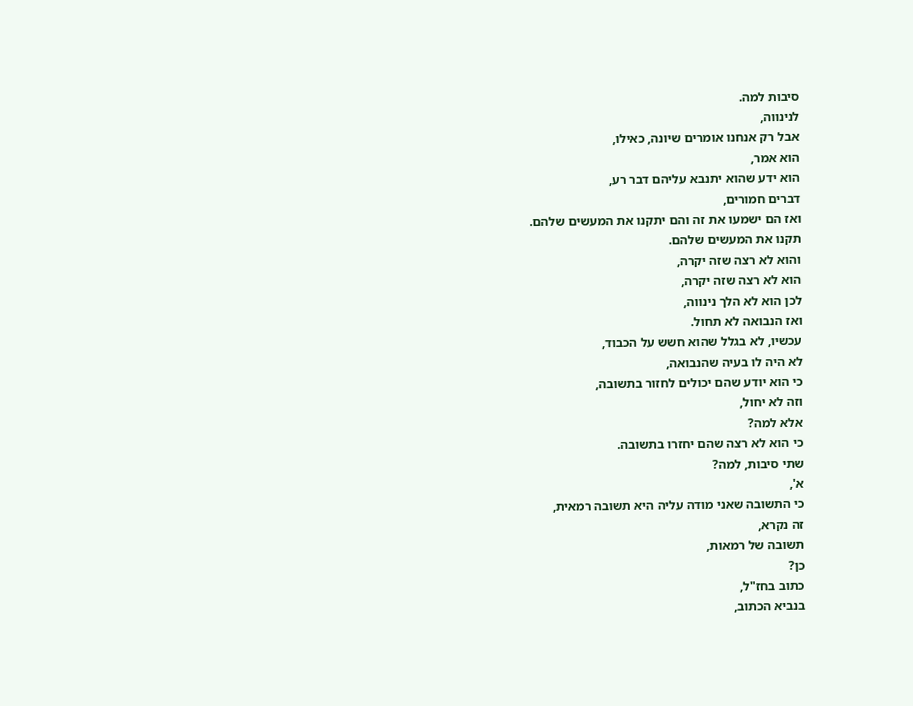סיבות למה.
לנינווה,
אבל רק אנחנו אומרים שיונה, כאילו,
הוא אמר,
הוא ידע שהוא יתנבא עליהם דבר רע,
דברים חמורים,
ואז הם ישמעו את זה והם יתקנו את המעשים שלהם.
תקנו את המעשים שלהם.
והוא לא רצה שזה יקרה,
הוא לא רצה שזה יקרה,
לכן הוא לא הלך נינווה,
ואז הנבואה לא תחול.
עכשיו, לא בגלל שהוא חשש על הכבוד,
לא היה לו בעיה שהנבואה,
כי הוא יודע שהם יכולים לחזור בתשובה,
וזה לא יחול,
אלא למה?
כי הוא לא רצה שהם יחזרו בתשובה.
שתי סיבות, למה?
א',
כי התשובה שאני מודה עליה היא תשובה רמאית,
זה נקרא,
תשובה של רמאות,
כן?
כתוב בחז"ל,
בנביא הכתוב,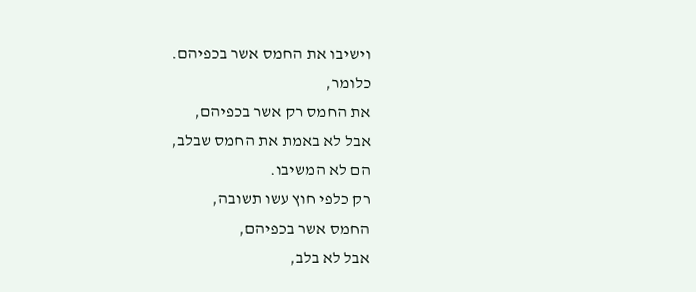וישיבו את החמס אשר בכפיהם.
כלומר,
את החמס רק אשר בכפיהם,
אבל לא באמת את החמס שבלב,
הם לא המשיבו.
רק כלפי חוץ עשו תשובה,
החמס אשר בכפיהם,
אבל לא בלב,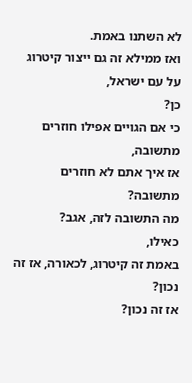לא השתנו באמת.
ואז ממילא זה גם ייצור קיטרוג על עם ישראל,
כן?
כי אם הגויים אפילו חוזרים מתשובה,
אז איך אתם לא חוזרים מתשובה?
מה התשובה לזה, אגב?
כאילו,
באמת זה קיטרוג, לכאורה, אז זה נכון?
אז זה נכון?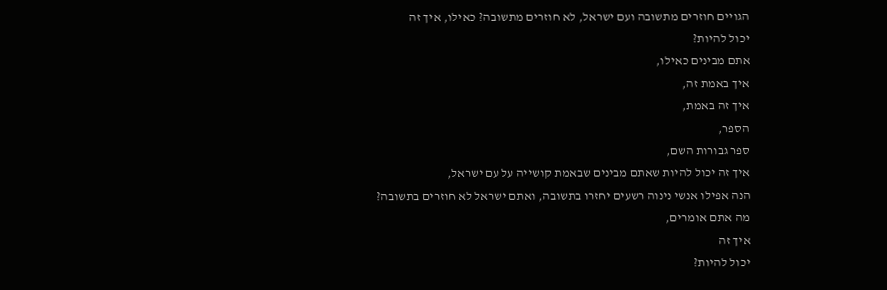הגויים חוזרים מתשובה ועם ישראל, לא חוזרים מתשובה? כאילו, איך זה
יכול להיות?
אתם מבינים כאילו,
איך באמת זה,
איך זה באמת,
הספר,
ספר גבורות השם,
איך זה יכול להיות שאתם מבינים שבאמת קושייה על עם ישראל,
הנה אפילו אנשי נינוה רשעים יחזרו בתשובה, ואתם ישראל לא חוזרים בתשובה?
מה אתם אומרים,
איך זה
יכול להיות?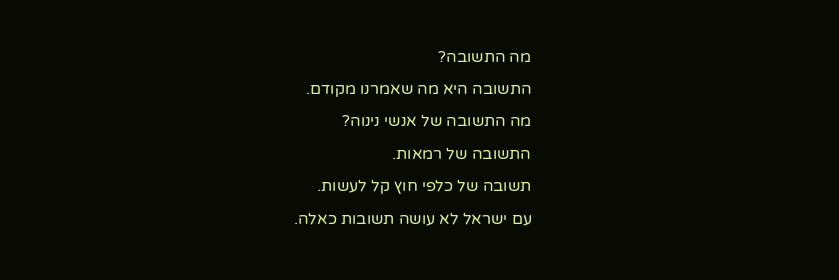מה התשובה?
התשובה היא מה שאמרנו מקודם.
מה התשובה של אנשי נינוה?
התשובה של רמאות.
תשובה של כלפי חוץ קל לעשות.
עם ישראל לא עושה תשובות כאלה.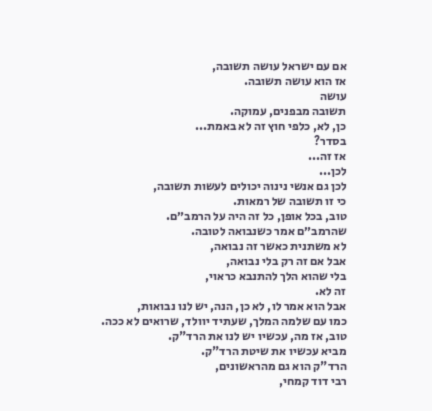אם עם ישראל עושה תשובה,
אז הוא עושה תשובה.
עושה
תשובה מבפנים, עמוקה.
כן, לא, כלפי חוץ זה לא באמת...
בסדר?
אז זה...
לכן...
לכן גם אנשי נינוה יכולים לעשות תשובה,
כי זו תשובה של רמאות.
טוב, בכל אופן, כל זה היה על הרמב״ם.
שהרמב״ם אמר כשנבואה לטובה.
לא משתנית כאשר זה נבואה,
אבל אם זה רק בלי נבואה,
בלי שהוא הלך להתנבא כראוי,
זה לא.
אבל הוא אמר לו, לא כן, הנה, יש לנו נבואות,
כמו עם שלמה המלך, שעתיד יוולד, שרואים לא ככה.
טוב, אז מה, עכשיו יש לנו את הרד"ק.
מביא עכשיו את שיטת הרד"ק.
הרד"ק הוא גם מהראשונים,
רבי דוד קמחי,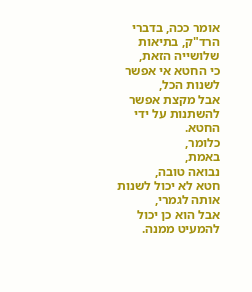אומר ככה, בדברי הרד"ק, בתיאות שלושייה הזאת,
כי החטא אי אפשר לשנות הכל,
אבל מקצת אפשר להשתנות על ידי החטא.
כלומר,
באמת,
נבואה טובה,
חטא לא יכול לשנות אותה לגמרי,
אבל הוא כן יכול להמעיט ממנה.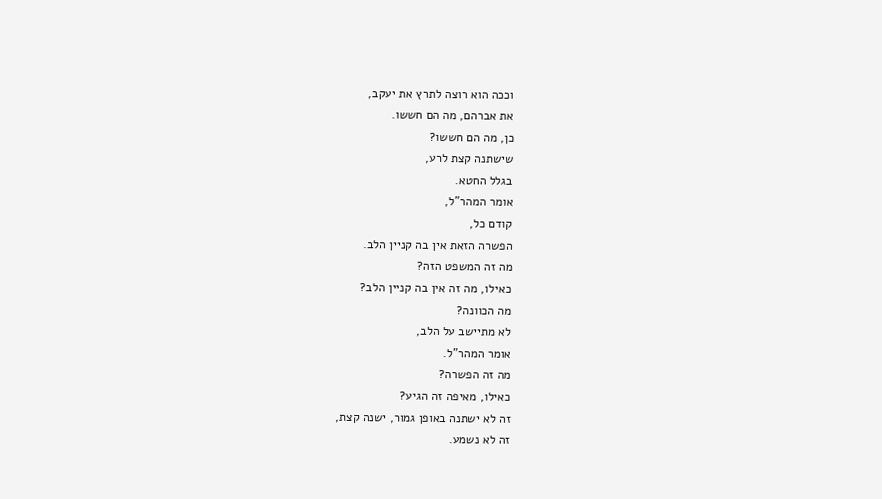וככה הוא רוצה לתרץ את יעקב,
את אברהם, מה הם חששו.
כן, מה הם חששו?
שישתנה קצת לרע,
בגלל החטא.
אומר המהר"ל,
קודם כל,
הפשרה הזאת אין בה קניין הלב.
מה זה המשפט הזה?
כאילו, מה זה אין בה קניין הלב?
מה הכוונה?
לא מתיישב על הלב,
אומר המהר"ל.
מה זה הפשרה?
כאילו, מאיפה זה הגיע?
זה לא ישתנה באופן גמור, ישנה קצת,
זה לא נשמע.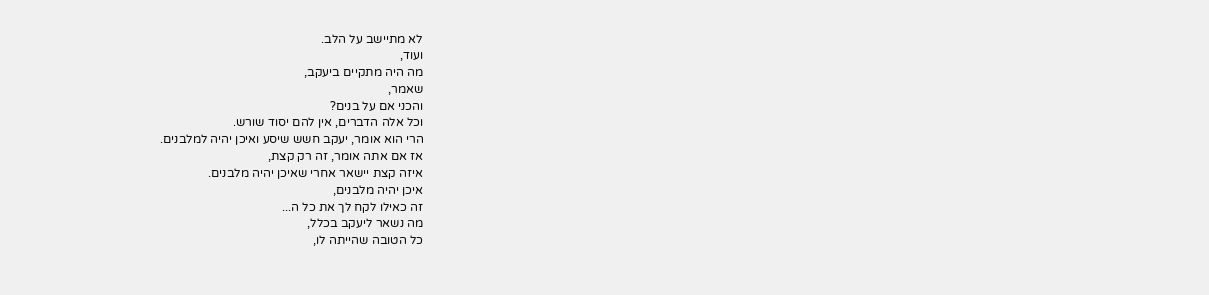לא מתיישב על הלב.
ועוד,
מה היה מתקיים ביעקב,
שאמר,
והכני אם על בנים?
וכל אלה הדברים, אין להם יסוד שורש.
הרי הוא אומר, יעקב חשש שיסע ואיכן יהיה למלבנים.
אז אם אתה אומר, זה רק קצת,
איזה קצת יישאר אחרי שאיכן יהיה מלבנים.
איכן יהיה מלבנים,
זה כאילו לקח לך את כל ה...
מה נשאר ליעקב בכלל,
כל הטובה שהייתה לו,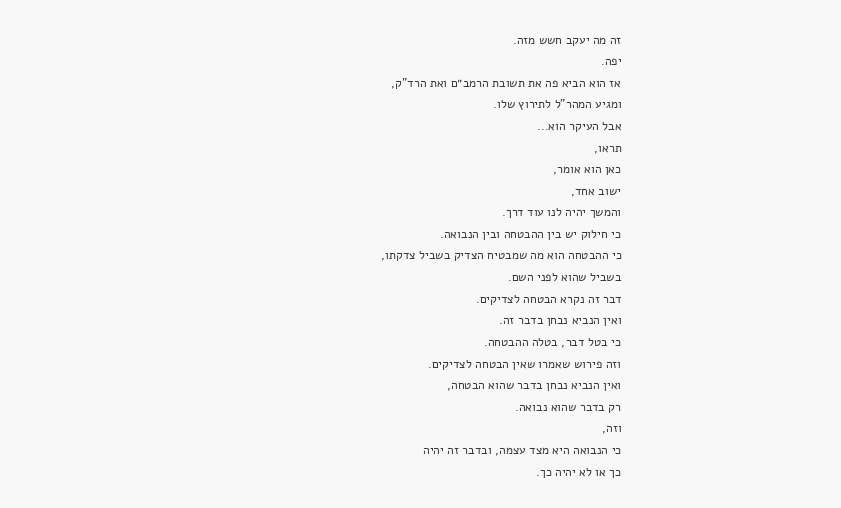זה מה יעקב חשש מזה.
יפה.
אז הוא הביא פה את תשובת הרמב״ם ואת הרד"ק,
ומגיע המהר"ל לתירוץ שלו.
אבל העיקר הוא...
תראו,
כאן הוא אומר,
ישוב אחד,
והמשך יהיה לנו עוד דרך.
כי חילוק יש בין ההבטחה ובין הנבואה.
כי ההבטחה הוא מה שמבטיח הצדיק בשביל צדקתו,
בשביל שהוא לפני השם.
דבר זה נקרא הבטחה לצדיקים.
ואין הנביא נבחן בדבר זה.
כי בטל דבר, בטלה ההבטחה.
וזה פירוש שאמרו שאין הבטחה לצדיקים.
ואין הנביא נבחן בדבר שהוא הבטחה,
רק בדבר שהוא נבואה.
וזה,
כי הנבואה היא מצד עצמה, ובדבר זה יהיה
כך או לא יהיה כך.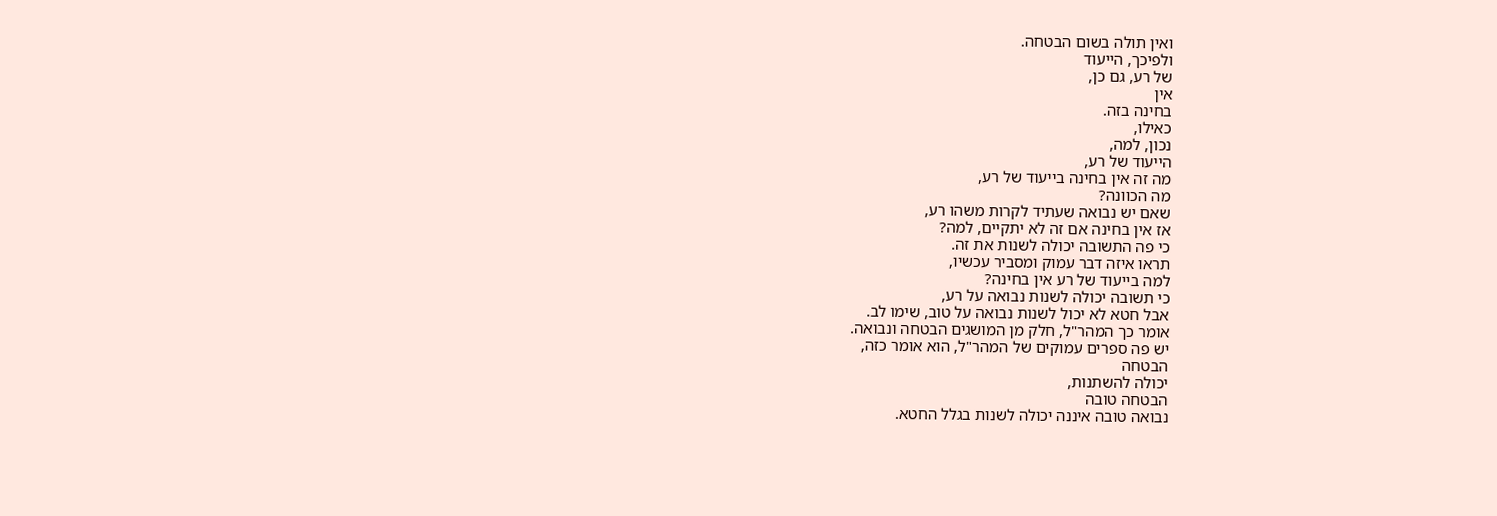ואין תולה בשום הבטחה.
ולפיכך, הייעוד
של רע, גם כן,
אין
בחינה בזה.
כאילו,
נכון, למה,
הייעוד של רע,
מה זה אין בחינה בייעוד של רע,
מה הכוונה?
שאם יש נבואה שעתיד לקרות משהו רע,
אז אין בחינה אם זה לא יתקיים, למה?
כי פה התשובה יכולה לשנות את זה.
תראו איזה דבר עמוק ומסביר עכשיו,
למה בייעוד של רע אין בחינה?
כי תשובה יכולה לשנות נבואה על רע,
אבל חטא לא יכול לשנות נבואה על טוב, שימו לב.
אומר כך המהר"ל, חלק מן המושגים הבטחה ונבואה.
יש פה ספרים עמוקים של המהר"ל, הוא אומר כזה,
הבטחה
יכולה להשתנות,
הבטחה טובה
נבואה טובה איננה יכולה לשנות בגלל החטא.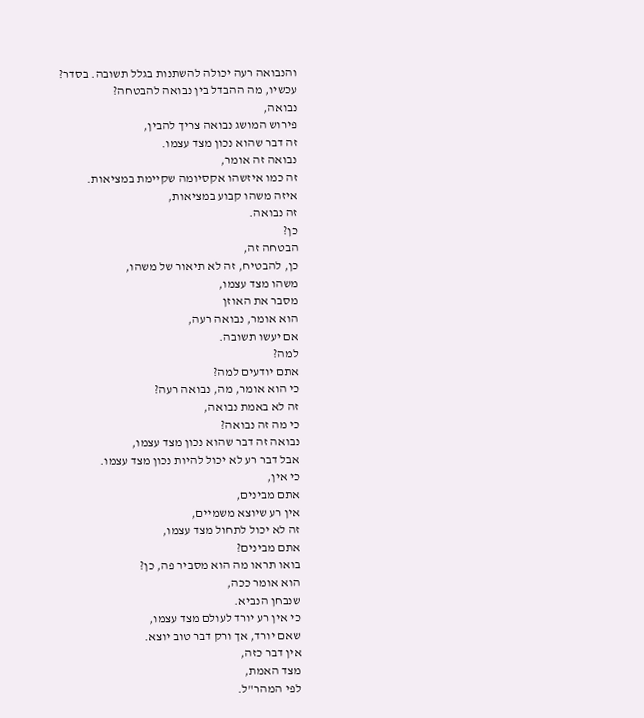והנבואה רעה יכולה להשתנות בגלל תשובה. בסדר?
עכשיו, מה ההבדל בין נבואה להבטחה?
נבואה,
פירוש המושג נבואה צריך להבין,
זה דבר שהוא נכון מצד עצמו.
נבואה זה אומר,
זה כמו איזשהו אקסיומה שקיימת במציאות.
איזה משהו קבוע במציאות,
זה נבואה.
כן?
הבטחה זה,
כן, להבטיח, זה לא תיאור של משהו,
משהו מצד עצמו,
מסבר את האוזן
הוא אומר, נבואה רעה,
אם יעשו תשובה.
למה?
אתם יודעים למה?
כי הוא אומר, מה, נבואה רעה?
זה לא באמת נבואה,
כי מה זה נבואה?
נבואה זה דבר שהוא נכון מצד עצמו,
אבל דבר רע לא יכול להיות נכון מצד עצמו.
כי אין,
אתם מבינים,
אין רע שיוצא משמיים,
זה לא יכול לתחול מצד עצמו,
אתם מבינים?
בואו תראו מה הוא מסביר פה, כן?
הוא אומר ככה,
שנבחן הנביא.
כי אין רע יורד לעולם מצד עצמו,
שאם יורד, אך ורק דבר טוב יוצא.
אין דבר כזה,
מצד האמת,
לפי המהר"ל.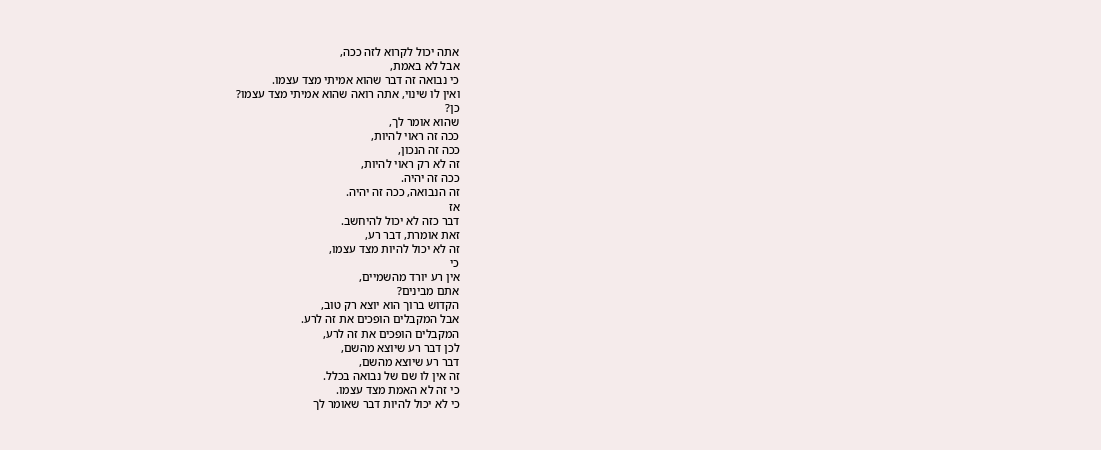אתה יכול לקרוא לזה ככה,
אבל לא באמת,
כי נבואה זה דבר שהוא אמיתי מצד עצמו.
ואין לו שינוי, אתה רואה שהוא אמיתי מצד עצמו?
כן?
שהוא אומר לך,
ככה זה ראוי להיות,
ככה זה הנכון,
זה לא רק ראוי להיות,
ככה זה יהיה.
זה הנבואה, ככה זה יהיה.
אז
דבר כזה לא יכול להיחשב.
זאת אומרת, דבר רע,
זה לא יכול להיות מצד עצמו,
כי
אין רע יורד מהשמיים,
אתם מבינים?
הקדוש ברוך הוא יוצא רק טוב,
אבל המקבלים הופכים את זה לרע.
המקבלים הופכים את זה לרע,
לכן דבר רע שיוצא מהשם,
דבר רע שיוצא מהשם,
זה אין לו שם של נבואה בכלל.
כי זה לא האמת מצד עצמו.
כי לא יכול להיות דבר שאומר לך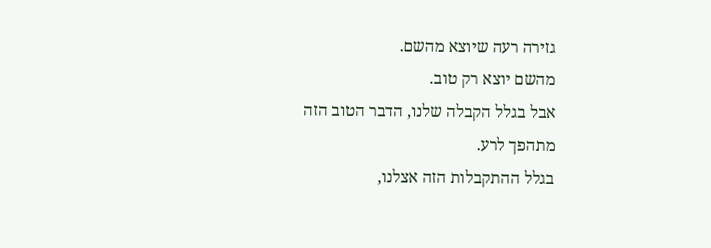גזירה רעה שיוצא מהשם.
מהשם יוצא רק טוב.
אבל בגלל הקבלה שלנו, הדבר הטוב הזה מתהפך לרע.
בגלל ההתקבלות הזה אצלנו,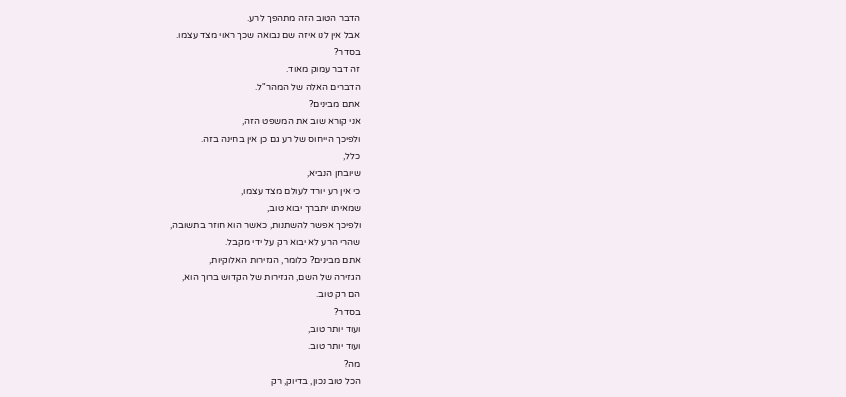הדבר הטוב הזה מתהפך לרע.
אבל אין לנו איזה שם נבואה שכך ראוי מצד עצמו.
בסדר?
זה דבר עמוק מאוד.
הדברים האלה של המהר"ל.
אתם מבינים?
אני קורא שוב את המשפט הזה,
ולפיכך הייחוס של רע גם כן אין בחינה בזה.
כלל,
שיובחן הנביא,
כי אין רע יורד לעולם מצד עצמו,
שמאיתו יתברך יבוא טוב,
ולפיכך אפשר להשתנות, כאשר הוא חוזר בתשובה,
שהרי הרע לא יבוא רק על ידי מקבל.
אתם מבינים? כלומר, הגזירות האלוקיות,
הגזירה של השם, הגזירות של הקדוש ברוך הוא,
הם רק טוב.
בסדר?
ועוד יותר טוב,
ועוד יותר טוב.
מה?
הכל טוב נכון, בדיוק, רק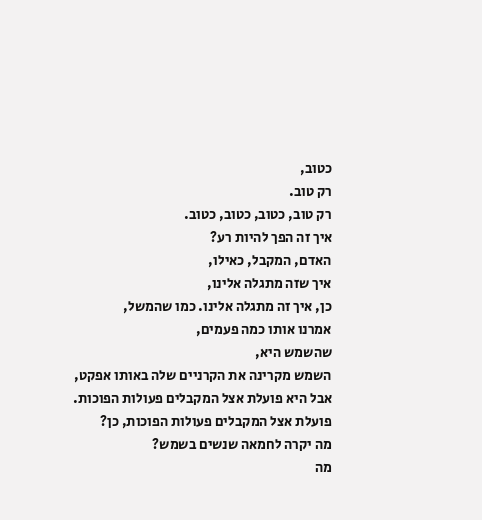כטוב,
רק טוב.
רק טוב, כטוב, כטוב, כטוב.
איך זה הפך להיות רע?
האדם, המקבל, כאילו,
איך שזה מתגלה אלינו,
כן, איך זה מתגלה אלינו. כמו שהמשל,
אמרנו אותו כמה פעמים,
שהשמש היא,
השמש מקרינה את הקרניים שלה באותו אפקט,
אבל היא פועלת אצל המקבלים פעולות הפוכות.
פועלת אצל המקבלים פעולות הפוכות, כן?
מה יקרה לחמאה שנשים בשמש?
מה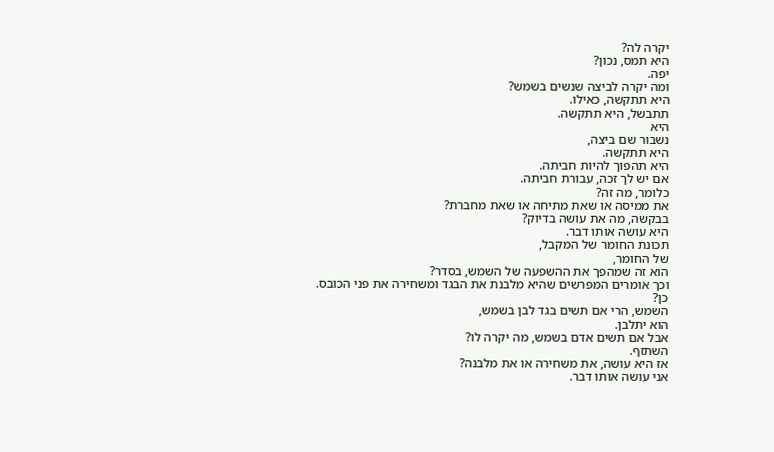יקרה לה?
היא תמס, נכון?
יפה.
ומה יקרה לביצה שנשים בשמש?
היא תתקשה, כאילו.
תתבשל, היא תתקשה.
היא
נשבור שם ביצה,
היא תתקשה.
היא תהפוך להיות חביתה.
אם יש לך זכה, עבורת חביתה.
כלומר, מה זה?
את ממיסה או שאת מתיחה או שאת מחברת?
בבקשה, מה את עושה בדיוק?
היא עושה אותו דבר.
תכונת החומר של המקבל,
של החומר,
הוא זה שמהפך את ההשפעה של השמש, בסדר?
וכך אומרים המפרשים שהיא מלבנת את הבגד ומשחירה את פני הכובס.
כן?
השמש, הרי אם תשים בגד לבן בשמש,
הוא יתלבן.
אבל אם תשים אדם בשמש, מה יקרה לו?
השתזף.
אז היא עושה, את משחירה או את מלבנה?
אני עושה אותו דבר.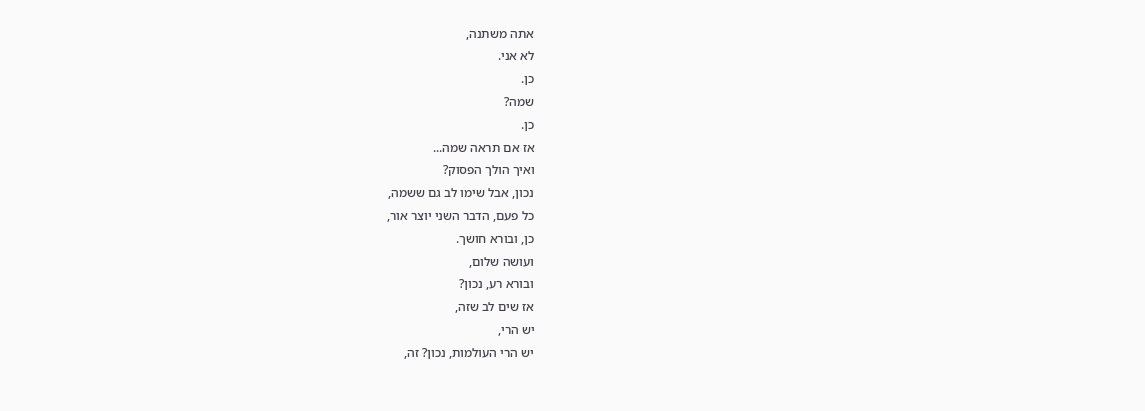אתה משתנה,
לא אני.
כן.
שמה?
כן.
אז אם תראה שמה...
ואיך הולך הפסוק?
נכון, אבל שימו לב גם ששמה,
כל פעם, הדבר השני יוצר אור,
כן, ובורא חושך.
ועושה שלום,
ובורא רע, נכון?
אז שים לב שזה,
יש הרי,
יש הרי העולמות, נכון? זה,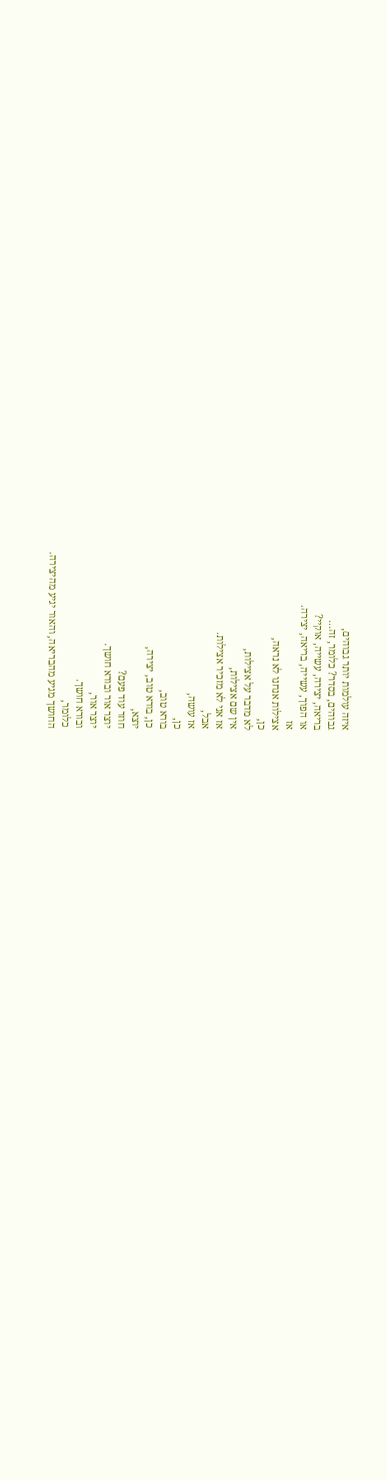איזה עולמות יותר גבוהים,
גבוהים, בסדר? כלומר, זה...
בריאה, יצירה, עשייה, אוקיי?
או הפוך, עשייה, בריאה, יצירה.
אז
אצילות אנחנו לא נראה,
כן,
לא מדבר על אצילות,
אין שם אצילות,
אז אני לא מזכיר אצילות.
אבל,
אז עושה,
כן,
בורא טוב,
כן, בורא טוב, יצירה,
יוצא,
חוזר עוד פעם?
יוצר אור ובורא חושך.
יוצר אור,
ובורא חושך.
כלומר,
החושך מגיע מהבריאה, והאור יגיע מהיצירה.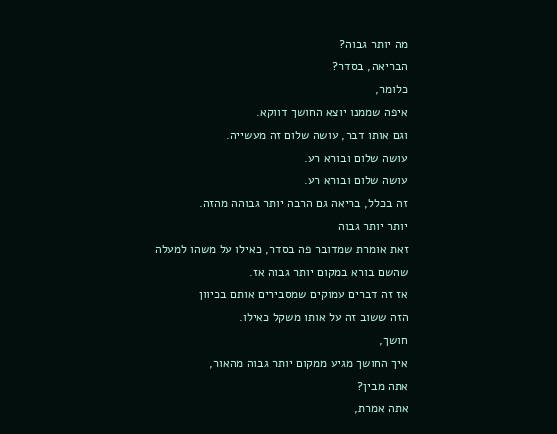מה יותר גבוה?
הבריאה, בסדר?
כלומר,
איפה שממנו יוצא החושך דווקא.
וגם אותו דבר, עושה שלום זה מעשייה.
עושה שלום ובורא רע.
עושה שלום ובורא רע.
זה בכלל, בריאה גם הרבה יותר גבוהה מהזה.
יותר יותר גבוה
זאת אומרת שמדובר פה בסדר, כאילו על משהו למעלה
שהשם בורא במקום יותר גבוה אז.
אז זה דברים עמוקים שמסבירים אותם בכיוון
הזה ששוב זה על אותו משקל כאילו.
חושך,
איך החושך מגיע ממקום יותר גבוה מהאור,
אתה מבין?
אתה אמרת,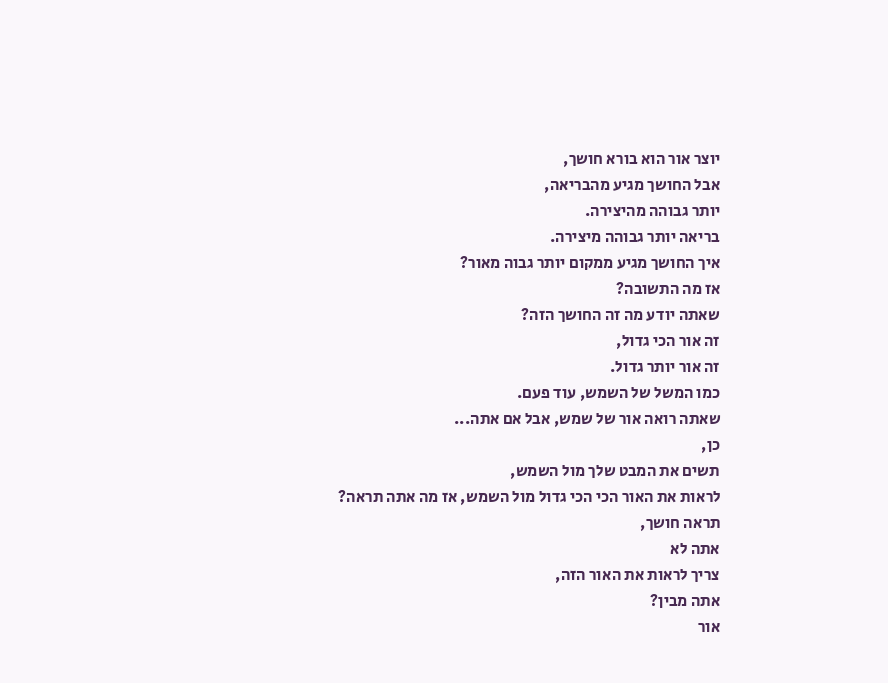יוצר אור הוא בורא חושך,
אבל החושך מגיע מהבריאה,
יותר גבוהה מהיצירה.
בריאה יותר גבוהה מיצירה.
איך החושך מגיע ממקום יותר גבוה מאור?
אז מה התשובה?
שאתה יודע מה זה החושך הזה?
זה אור הכי גדול,
זה אור יותר גדול.
כמו המשל של השמש, עוד פעם.
שאתה רואה אור של שמש, אבל אם אתה...
כן,
תשים את המבט שלך מול השמש,
לראות את האור הכי הכי גדול מול השמש, אז מה אתה תראה?
תראה חושך,
אתה לא
צריך לראות את האור הזה,
אתה מבין?
אור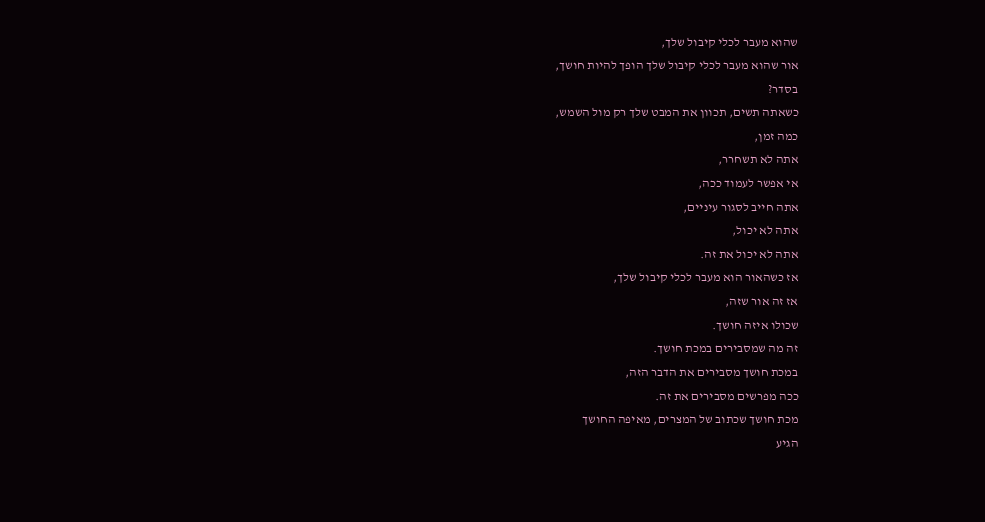שהוא מעבר לכלי קיבול שלך,
אור שהוא מעבר לכלי קיבול שלך הופך להיות חושך,
בסדר?
כשאתה תשים, תכוון את המבט שלך רק מול השמש,
כמה זמן,
אתה לא תשחרר,
אי אפשר לעמוד ככה,
אתה חייב לסגור עיניים,
אתה לא יכול,
אתה לא יכול את זה.
אז כשהאור הוא מעבר לכלי קיבול שלך,
אז זה אור שזה,
שכולו איזה חושך.
זה מה שמסבירים במכת חושך.
במכת חושך מסבירים את הדבר הזה,
ככה מפרשים מסבירים את זה.
מכת חושך שכתוב של המצרים, מאיפה החושך
הגיע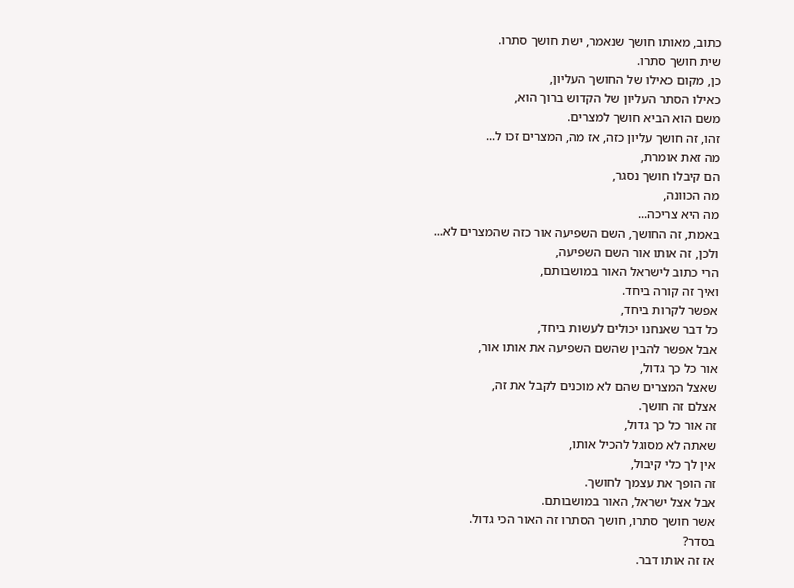כתוב, מאותו חושך שנאמר, ישת חושך סתרו.
שית חושך סתרו.
כן, מקום כאילו של החושך העליון,
כאילו הסתר העליון של הקדוש ברוך הוא,
משם הוא הביא חושך למצרים.
זהו, זה חושך עליון כזה, אז מה, המצרים זכו ל...
מה זאת אומרת,
הם קיבלו חושך נסגר,
מה הכוונה,
מה היא צריכה...
באמת, זה החושך, השם השפיעה אור כזה שהמצרים לא...
ולכן, זה אותו אור השם השפיעה,
הרי כתוב לישראל האור במושבותם,
ואיך זה קורה ביחד.
אפשר לקרות ביחד,
כל דבר שאנחנו יכולים לעשות ביחד,
אבל אפשר להבין שהשם השפיעה את אותו אור,
אור כל כך גדול,
שאצל המצרים שהם לא מוכנים לקבל את זה,
אצלם זה חושך.
זה אור כל כך גדול,
שאתה לא מסוגל להכיל אותו,
אין לך כלי קיבול,
זה הופך את עצמך לחושך.
אבל אצל ישראל, האור במושבותם.
אשר חושך סתרו, חושך הסתרו זה האור הכי גדול.
בסדר?
אז זה אותו דבר.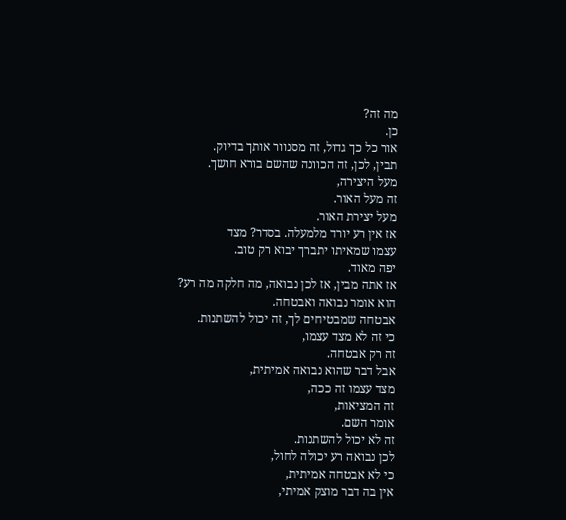מה זה?
כן.
אור כל כך גדול, זה מסנוור אותך בדיוק.
תבין, לכן, זה הכוונה שהשם בורא חושך.
מעל היצירה,
זה מעל האור.
מעל יצירת האור.
אז אין רע יורד מלמעלה. בסדר? מצד
עצמו שמאיתו יתברך יבוא רק טוב.
יפה מאוד.
אז אתה מבין, אז לכן נבואה, מה חלקה מה רע?
הוא אומר נבואה ואבטחה.
אבטחה שמבטיחים לך, זה יכול להשתנות.
כי זה לא מצד עצמו,
זה רק אבטחה.
אבל דבר שהוא נבואה אמיתית,
מצד עצמו זה ככה,
זה המציאות,
אומר השם.
זה לא יכול להשתנות.
לכן נבואה רע יכולה לחול,
כי לא אבטחה אמיתית,
אין בה דבר מוצק אמיתי,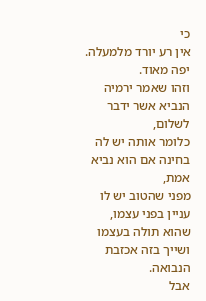כי
אין רע יורד מלמעלה.
יפה מאוד.
וזהו שאמר ירמיה הנביא אשר ידבר לשלום,
כלומר אותה יש לה בחינה אם הוא נביא אמת,
מפני שהטוב יש לו עניין בפני עצמו,
שהוא תולה בעצמו ושייך בזה אכזבת הנבואה.
אבל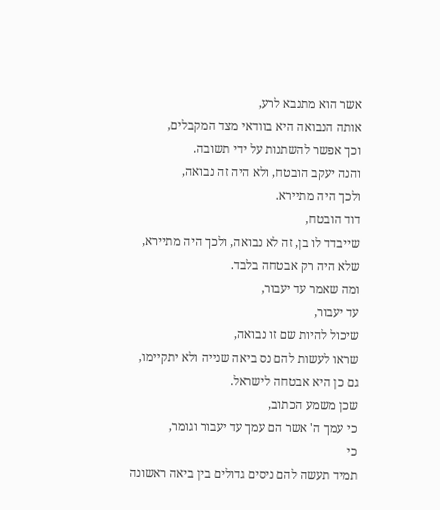אשר הוא מתנבא לרע,
אותה הנבואה היא בוודאי מצד המקבלים,
וכך אפשר להשתנות על ידי תשובה.
והנה יעקב הובטח, ולא היה זה נבואה,
ולכך היה מתיירא.
דוד הובטח,
שייבדד לו בן, זה לא נבואה, ולכך היה מתיירא,
שלא היה רק אבטחה בלבד.
ומה שאמר עד יעבור,
עד יעבור,
שיכול להיות שם זו נבואה,
שראו לעשות להם נס ביאה שנייה ולא יתקיימו,
גם כן היא אבטחה לישראל.
שכן משמע הכתוב,
כי עמך ה' אשר הם עמך עד יעבור וגומר,
כי
תמיד תעשה להם ניסים גדולים בין ביאה ראשונה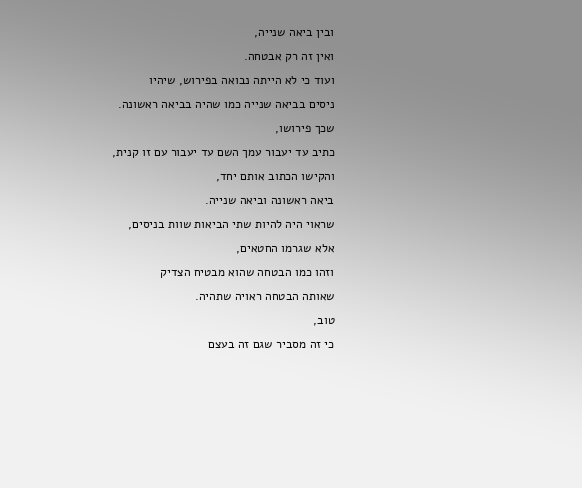ובין ביאה שנייה,
ואין זה רק אבטחה.
ועוד כי לא הייתה נבואה בפירוש, שיהיו
ניסים בביאה שנייה כמו שהיה בביאה ראשונה.
שכך פירושו,
כתיב עד יעבור עמך השם עד יעבור עם זו קנית,
והקישו הכתוב אותם יחד,
ביאה ראשונה וביאה שנייה.
שראוי היה להיות שתי הביאות שוות בניסים,
אלא שגרמו החטאים,
וזהו כמו הבטחה שהוא מבטיח הצדיק
שאותה הבטחה ראויה שתהיה.
טוב,
כי זה מסביר שגם זה בעצם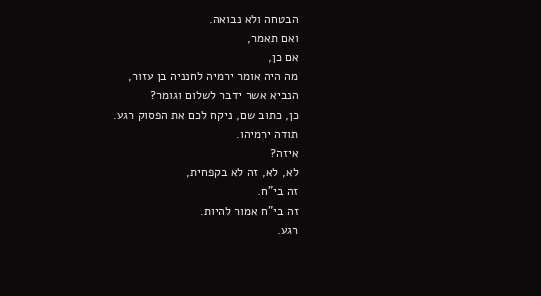הבטחה ולא נבואה.
ואם תאמר,
אם כן,
מה היה אומר ירמיה לחנניה בן עזור,
הנביא אשר ידבר לשלום וגומר?
כן, כתוב שם, ניקח לכם את הפסוק רגע.
תודה ירמיהו.
איזה?
לא, לא, זה לא בקפחית,
זה בי"ח.
זה בי"ח אמור להיות.
רגע.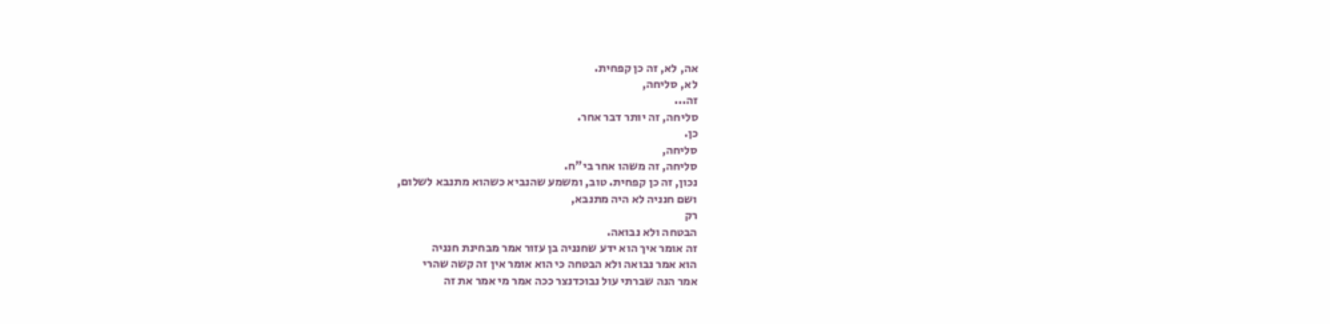אה, לא, זה כן קפחית.
לא, סליחה,
זה...
סליחה, זה יותר דבר אחר.
כן.
סליחה,
סליחה, זה משהו אחר בי"ח.
נכון, זה כן קפחית. טוב, ומשמע שהנביא כשהוא מתנבא לשלום,
ושם חנניה לא היה מתנבא,
רק
הבטחה ולא נבואה.
זה אומר איך הוא ידע שחנניה בן עזור אמר מבחינת חנניה
הוא אמר נבואה ולא הבטחה כי הוא אומר אין זה קשה שהרי
אמר הנה שברתי עול נבוכדנצר ככה אמר מי אמר את זה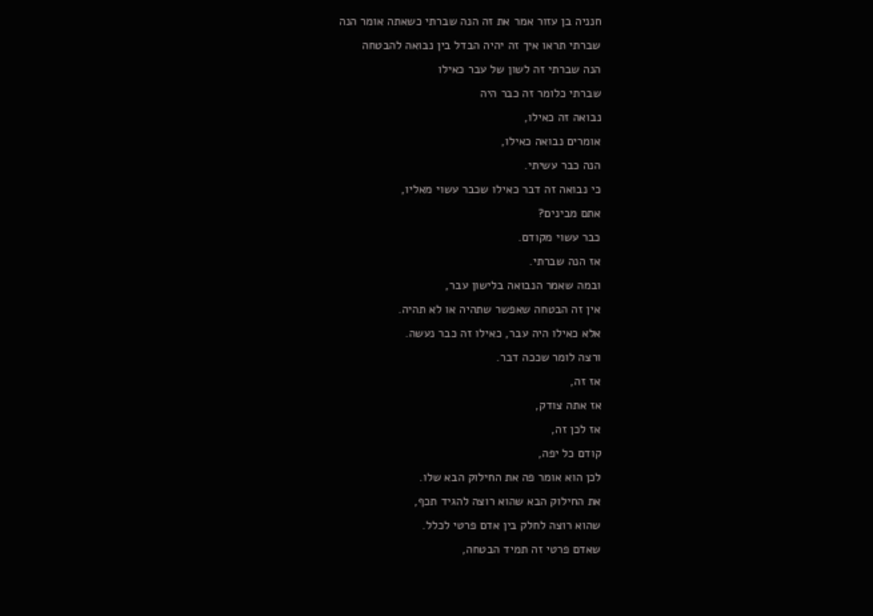חנניה בן עזור אמר את זה הנה שברתי כשאתה אומר הנה
שברתי תראו איך זה יהיה הבדל בין נבואה להבטחה
הנה שברתי זה לשון של עבר כאילו
שברתי כלומר זה כבר היה
נבואה זה כאילו,
אומרים נבואה כאילו,
הנה כבר עשיתי.
כי נבואה זה דבר כאילו שכבר עשוי מאליו,
אתם מבינים?
כבר עשוי מקודם.
אז הנה שברתי.
ובמה שאמר הנבואה בלישון עבר,
אין זה הבטחה שאפשר שתהיה או לא תהיה.
אלא כאילו היה עבר, כאילו זה כבר נעשה.
ורצה לומר שככה דבר.
אז זה,
אז אתה צודק,
אז לכן זה,
קודם כל יפה,
לכן הוא אומר פה את החילוק הבא שלו.
את החילוק הבא שהוא רוצה להגיד תכף,
שהוא רוצה לחלק בין אדם פרטי לכלל.
שאדם פרטי זה תמיד הבטחה,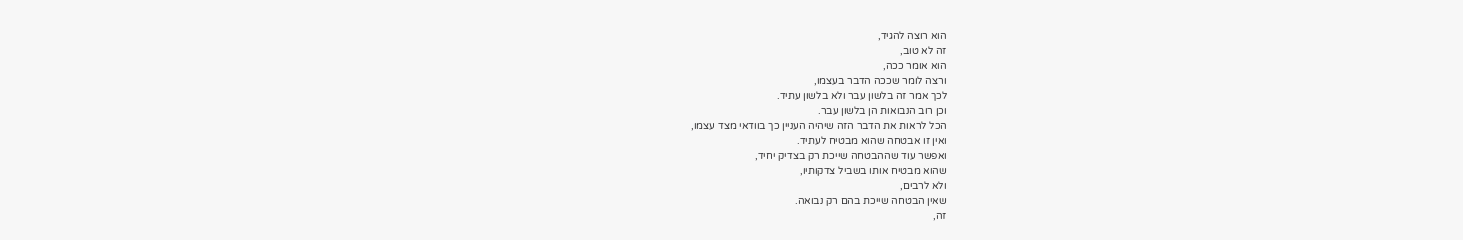הוא רוצה להגיד,
זה לא טוב,
הוא אומר ככה,
ורצה לומר שככה הדבר בעצמו,
לכך אמר זה בלשון עבר ולא בלשון עתיד.
וכן רוב הנבואות הן בלשון עבר.
הכל לראות את הדבר הזה שיהיה העניין כך בוודאי מצד עצמו,
ואין זו אבטחה שהוא מבטיח לעתיד.
ואפשר עוד שההבטחה שייכת רק בצדיק יחיד,
שהוא מבטיח אותו בשביל צדקותיו,
ולא לרבים,
שאין הבטחה שייכת בהם רק נבואה.
זה,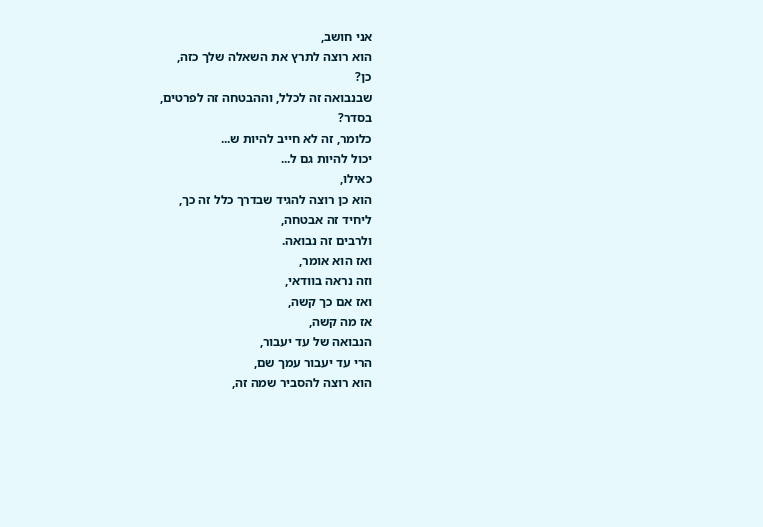אני חושב,
הוא רוצה לתרץ את השאלה שלך כזה,
כן?
שבנבואה זה לכלל, וההבטחה זה לפרטים,
בסדר?
כלומר, זה לא חייב להיות ש...
יכול להיות גם ל...
כאילו,
הוא כן רוצה להגיד שבדרך כלל זה כך,
ליחיד זה אבטחה,
ולרבים זה נבואה.
ואז הוא אומר,
וזה נראה בוודאי,
ואז אם כך קשה,
אז מה קשה,
הנבואה של עד יעבור,
הרי עד יעבור עמך שם,
הוא רוצה להסביר שמה זה,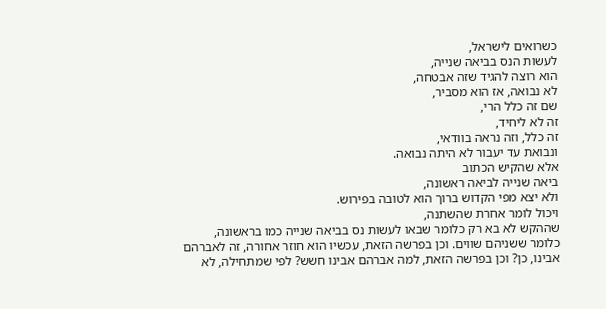כשרואים לישראל,
לעשות הנס בביאה שנייה,
הוא רוצה להגיד שזה אבטחה,
לא נבואה, אז הוא מסביר,
שם זה כלל הרי,
זה לא ליחיד,
זה כלל, וזה נראה בוודאי,
ונבואת עד יעבור לא היתה נבואה.
אלא שהקיש הכתוב
ביאה שנייה לביאה ראשונה,
ולא יצא מפי הקדוש ברוך הוא לטובה בפירוש.
ויכול לומר אחרת שהשתנה,
שההקש לא בא רק כלומר שבאו לעשות נס בביאה שנייה כמו בראשונה,
כלומר ששניהם שווים. וכן בפרשה הזאת, עכשיו הוא חוזר אחורה, זה לאברהם
אבינו, כן? וכן בפרשה הזאת, למה אברהם אבינו חשש? לפי שמתחילה, לא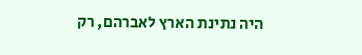היה נתינת הארץ לאברהם, רק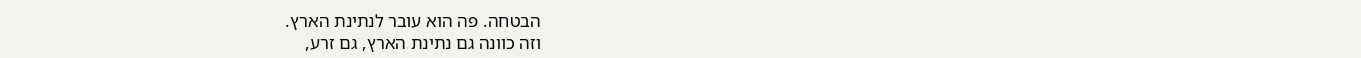הבטחה. פה הוא עובר לנתינת הארץ.
וזה כוונה גם נתינת הארץ, גם זרע,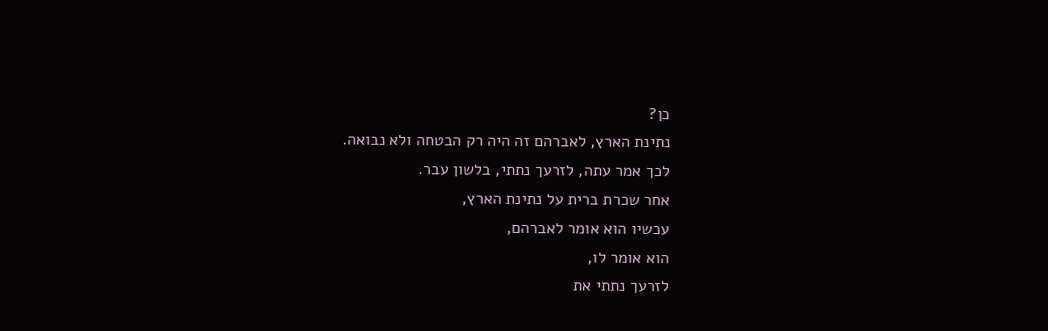כן?
נתינת הארץ, לאברהם זה היה רק הבטחה ולא נבואה.
לכך אמר עתה, לזרעך נתתי, בלשון עבר.
אחר שכרת ברית על נתינת הארץ,
עכשיו הוא אומר לאברהם,
הוא אומר לו,
לזרעך נתתי את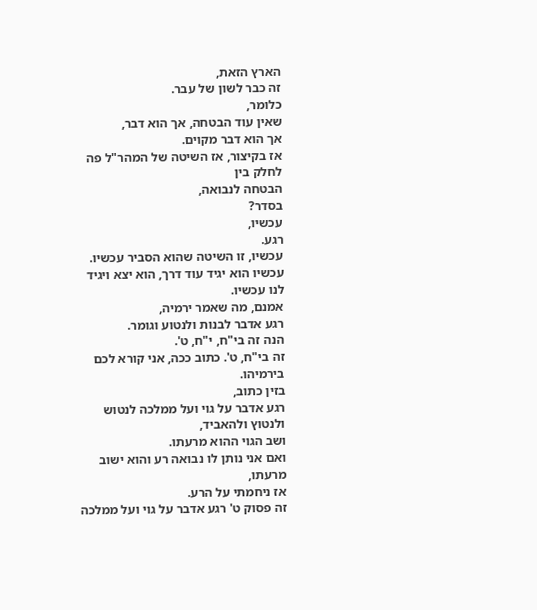הארץ הזאת,
זה כבר לשון של עבר.
כלומר,
שאין עוד הבטחה, אך הוא דבר,
אך הוא דבר מקוים.
אז בקיצור, אז השיטה של המהר"ל פה לחלק בין
הבטחה לנבואה,
בסדר?
עכשיו,
רגע.
עכשיו, זו השיטה שהוא הסביר עכשיו.
עכשיו הוא יגיד עוד דרך, הוא יצא ויגיד לנו עכשיו.
אמנם, מה שאמר ירמיה,
רגע אדבר לבנות ולנטוע וגומר.
הנה זה בי"ח, י"ח, ט'.
זה בי"ח, ט'. כתוב ככה, אני קורא לכם בירמיהו.
בזין כתוב,
רגע אדבר על גוי ועל ממלכה לנטוש ולנטוץ ולהאביד,
ושב הגוי ההוא מרעתו.
ואם אני נותן לו נבואה רע והוא ישוב מרעתו,
אז ניחמתי על הרע.
זה פסוק ט' רגע אדבר על גוי ועל ממלכה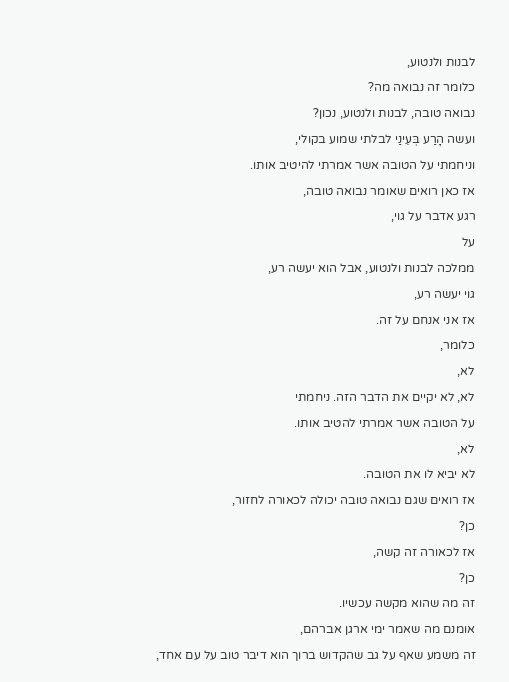לבנות ולנטוע,
כלומר זה נבואה מה?
נבואה טובה, לבנות ולנטוע, נכון?
ועשה הָרַע בְּעֵינַי לבלתי שמוע בקולי,
וניחמתי על הטובה אשר אמרתי להיטיב אותו.
אז כאן רואים שאומר נבואה טובה,
רגע אדבר על גוי,
על
ממלכה לבנות ולנטוע, אבל הוא יעשה רע,
גוי יעשה רע,
אז אני אנחם על זה.
כלומר,
לא,
לא, לא יקיים את הדבר הזה. ניחמתי
על הטובה אשר אמרתי להטיב אותו.
לא,
לא יביא לו את הטובה.
אז רואים שגם נבואה טובה יכולה לכאורה לחזור,
כן?
אז לכאורה זה קשה,
כן?
זה מה שהוא מקשה עכשיו.
אומנם מה שאמר ימי ארגן אברהם,
זה משמע שאף על גב שהקדוש ברוך הוא דיבר טוב על עם אחד,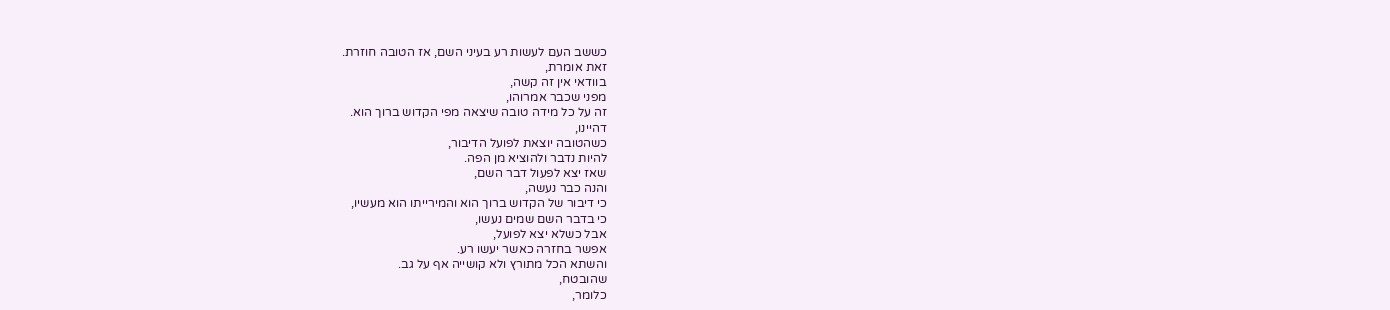כששב העם לעשות רע בעיני השם, אז הטובה חוזרת.
זאת אומרת,
בוודאי אין זה קשה,
מפני שכבר אמרוהו,
זה על כל מידה טובה שיצאה מפי הקדוש ברוך הוא.
דהיינו,
כשהטובה יוצאת לפועל הדיבור,
להיות נדבר ולהוציא מן הפה.
שאז יצא לפעול דבר השם,
והנה כבר נעשה,
כי דיבור של הקדוש ברוך הוא והמירייתו הוא מעשיו,
כי בדבר השם שמים נעשו,
אבל כשלא יצא לפועל,
אפשר בחזרה כאשר יעשו רע.
והשתא הכל מתורץ ולא קושייה אף על גב.
שהובטח,
כלומר,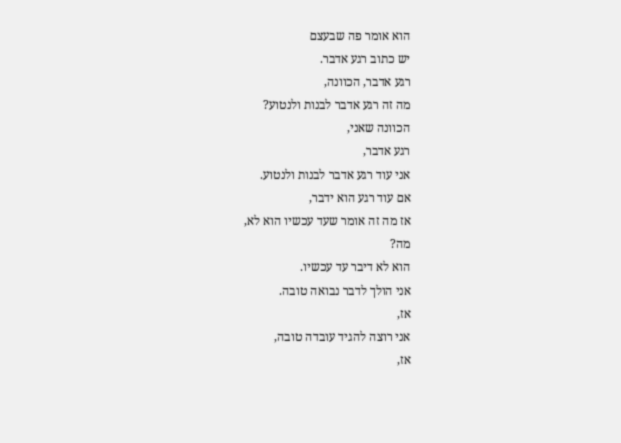הוא אומר פה שבעצם
יש כתוב רגע אדבר.
רגע אדבר, הכוונה,
מה זה רגע אדבר לבנות ולנטוע?
הכוונה שאני,
רגע אדבר,
אני עוד רגע אדבר לבנות ולנטוע.
אם עוד רגע הוא ידבר,
אז מה זה אומר שעד עכשיו הוא לא,
מה?
הוא לא דיבר עד עכשיו.
אני הולך לדבר נבואה טובה.
אז,
אני רוצה להגיד עובדה טובה,
אז,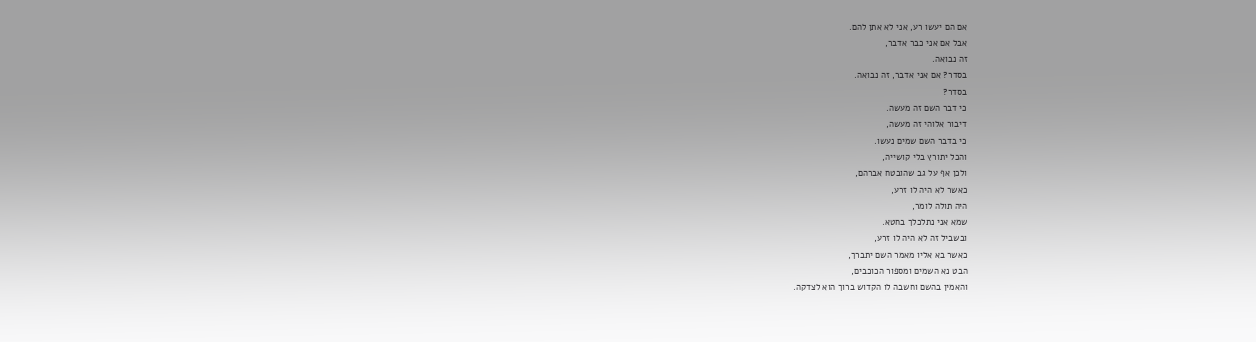אם הם יעשו רע, אני לא אתן להם.
אבל אם אני כבר אדבר,
זה נבואה.
בסדר? אם אני אדבר, זה נבואה.
בסדר?
כי דבר השם זה מעשה.
דיבור אלוהי זה מעשה,
כי בדבר השם שמים נעשו.
והכל יתורץ בלי קושייה,
ולכן אף על גב שהובטח אברהם,
כאשר לא היה לו זרע,
היה תולה לומר,
שמא אני נתלכלך בחטא.
ובשביל זה לא היה לו זרע,
כאשר בא אליו מאמר השם יתברך,
הבט נא השמים ומספור הכוכבים,
והאמין בהשם וחשבה לו הקדוש ברוך הוא לצדקה.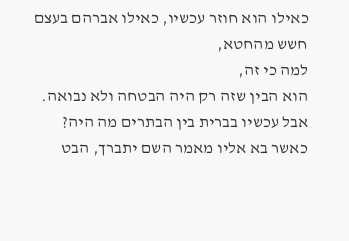כאילו הוא חוזר עכשיו, כאילו אברהם בעצם חשש מהחטא,
למה כי זה,
הוא הבין שזה רק היה הבטחה ולא נבואה.
אבל עכשיו בברית בין הבתרים מה היה?
כאשר בא אליו מאמר השם יתברך, הבט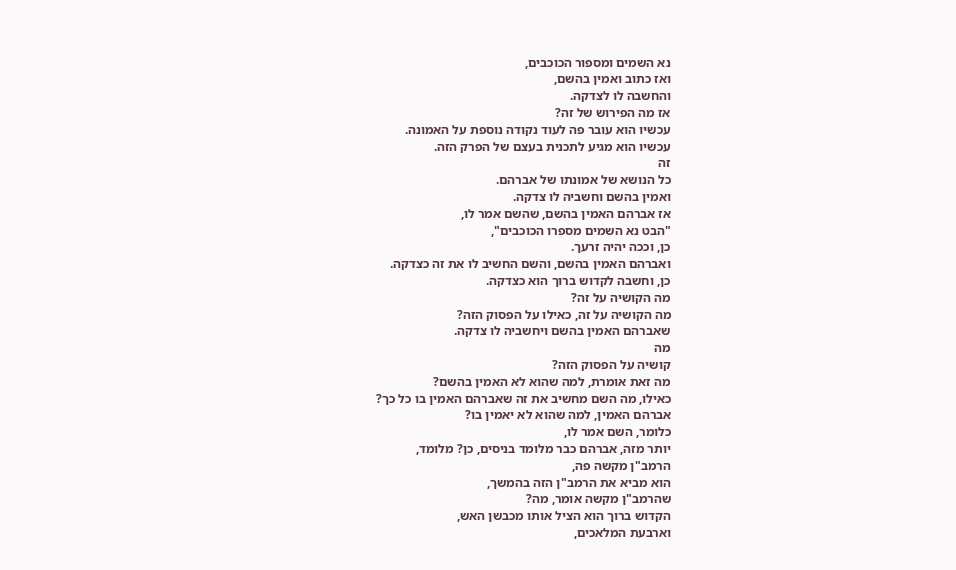נא השמים ומספור הכוכבים,
ואז כתוב ואמין בהשם,
והחשבה לו לצדקה.
אז מה הפירוש של זה?
עכשיו הוא עובר פה לעוד נקודה נוספת על האמונה.
עכשיו הוא מגיע לתכנית בעצם של הפרק הזה.
זה
כל הנושא של אמונתו של אברהם.
ואמין בהשם וחשביה לו צדקה.
אז אברהם האמין בהשם, שהשם אמר לו,
"הבט נא השמים מספרו הכוכבים",
כן, וככה יהיה זרעך.
ואברהם האמין בהשם, והשם החשיב לו את זה כצדקה.
כן, וחשבה לקדוש ברוך הוא כצדקה.
מה הקושיה על זה?
מה הקושיה על זה, כאילו על הפסוק הזה?
שאברהם האמין בהשם ויחשביה לו צדקה.
מה
קושיה על הפסוק הזה?
מה זאת אומרת, למה שהוא לא האמין בהשם?
כאילו, מה השם מחשיב את זה שאברהם האמין בו כל כך?
אברהם האמין, למה שהוא לא יאמין בו?
כלומר, השם אמר לו,
יותר מזה, אברהם כבר מלומד בניסים, כן? מלומד,
הרמב"ן מקשה פה,
הוא מביא את הרמב"ן הזה בהמשך,
שהרמב"ן מקשה אומר, מה?
הקדוש ברוך הוא הציל אותו מכבשן האש,
וארבעת המלאכים,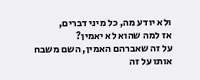ולא יודע מה, כל מיני דברים,
אז למה שהוא לא יאמין?
על זה שאברהם האמין, השם משבח אותו על זה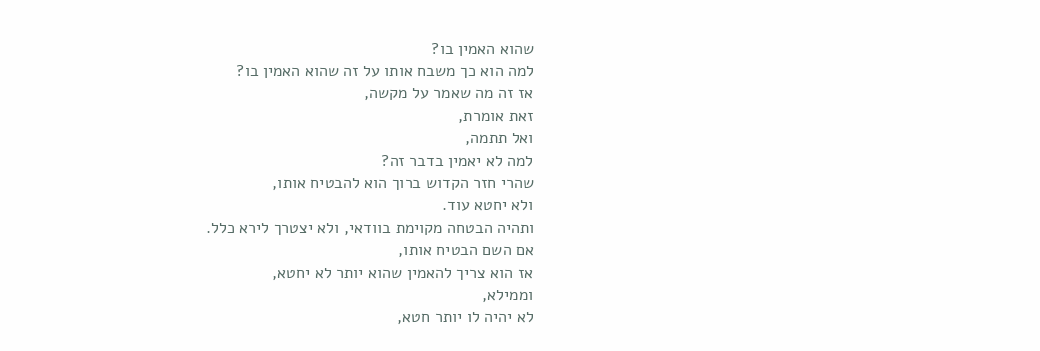שהוא האמין בו?
למה הוא כך משבח אותו על זה שהוא האמין בו?
אז זה מה שאמר על מקשה,
זאת אומרת,
ואל תתמה,
למה לא יאמין בדבר זה?
שהרי חזר הקדוש ברוך הוא להבטיח אותו,
ולא יחטא עוד.
ותהיה הבטחה מקוימת בוודאי, ולא יצטרך לירא כלל.
אם השם הבטיח אותו,
אז הוא צריך להאמין שהוא יותר לא יחטא,
וממילא,
לא יהיה לו יותר חטא,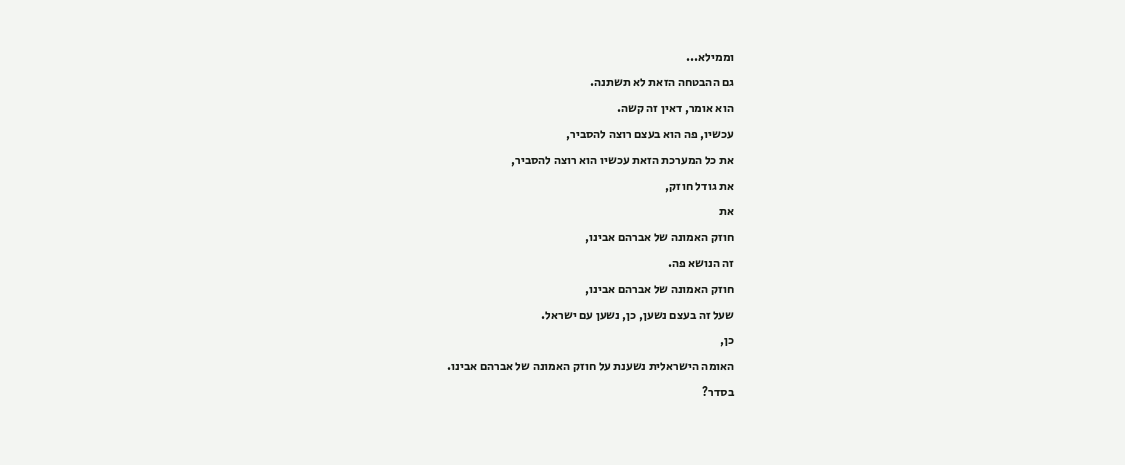וממילא...
גם ההבטחה הזאת לא תשתנה.
הוא אומר, דאין זה קשה.
עכשיו, פה הוא בעצם רוצה להסביר,
את כל המערכת הזאת עכשיו הוא רוצה להסביר,
את גודל חוזק,
את
חוזק האמונה של אברהם אבינו,
זה הנושא פה.
חוזק האמונה של אברהם אבינו,
שעל זה בעצם נשען, כן, נשען עם ישראל.
כן,
האומה הישראלית נשענת על חוזק האמונה של אברהם אבינו.
בסדר?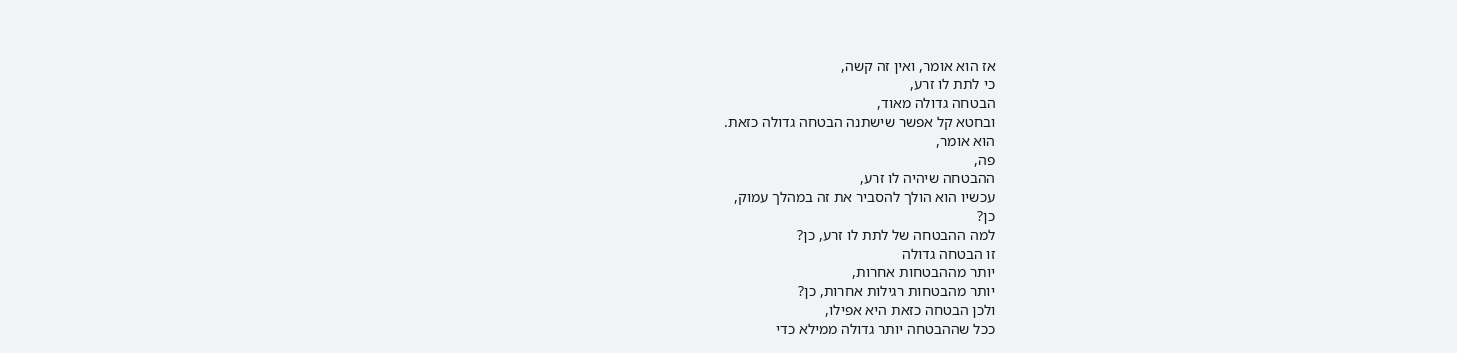אז הוא אומר, ואין זה קשה,
כי לתת לו זרע,
הבטחה גדולה מאוד,
ובחטא קל אפשר שישתנה הבטחה גדולה כזאת.
הוא אומר,
פה,
ההבטחה שיהיה לו זרע,
עכשיו הוא הולך להסביר את זה במהלך עמוק,
כן?
למה ההבטחה של לתת לו זרע, כן?
זו הבטחה גדולה
יותר מההבטחות אחרות,
יותר מהבטחות רגילות אחרות, כן?
ולכן הבטחה כזאת היא אפילו,
ככל שההבטחה יותר גדולה ממילא כדי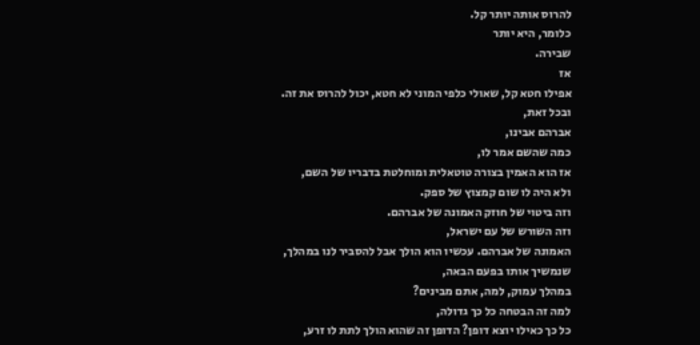להרוס אותה יותר קל.
כלומר, היא יותר
שבירה.
אז
אפילו חטא קל, שאולי כלפי המוני לא חטא, יכול להרוס את זה.
ובכל זאת,
אברהם אבינו,
כמה שהשם אמר לו,
אז הוא האמין בצורה טוטאלית ומוחלטת בדבריו של השם,
ולא היה לו שום קמצוץ של ספק.
וזה ביטוי של חוזק האמונה של אברהם.
וזה השורש של עם ישראל,
האמונה של אברהם. עכשיו הוא הולך אבל להסביר לנו במהלך,
שנמשיך אותו בפעם הבאה,
במהלך עמוק, למה, אתם מבינים?
למה זה הבטחה כל כך גדולה,
כל כך כאילו יוצא דופן? הדופן זה שהוא הולך לתת לו זרע,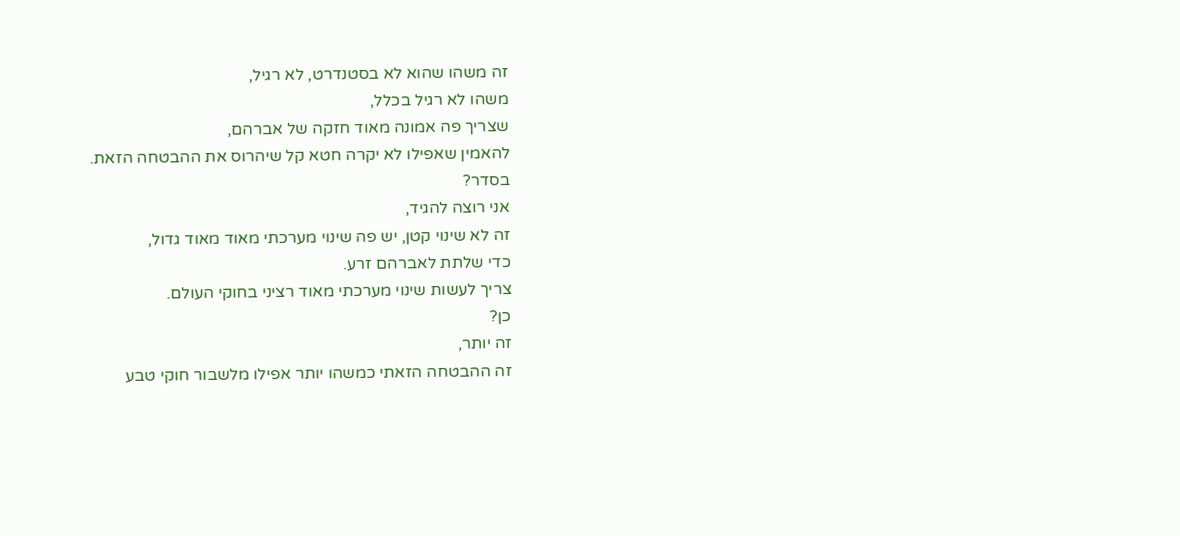זה משהו שהוא לא בסטנדרט, לא רגיל,
משהו לא רגיל בכלל,
שצריך פה אמונה מאוד חזקה של אברהם,
להאמין שאפילו לא יקרה חטא קל שיהרוס את ההבטחה הזאת.
בסדר?
אני רוצה להגיד,
זה לא שינוי קטן, יש פה שינוי מערכתי מאוד מאוד גדול,
כדי שלתת לאברהם זרע.
צריך לעשות שינוי מערכתי מאוד רציני בחוקי העולם.
כן?
זה יותר,
זה ההבטחה הזאתי כמשהו יותר אפילו מלשבור חוקי טבע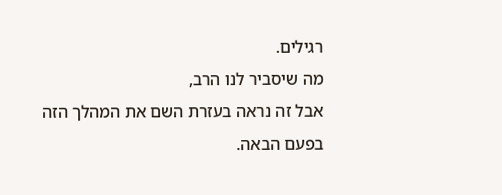רגילים.
מה שיסביר לנו הרב,
אבל זה נראה בעזרת השם את המהלך הזה בפעם הבאה.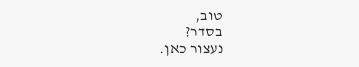טוב,
בסדר?
נעצור כאן.